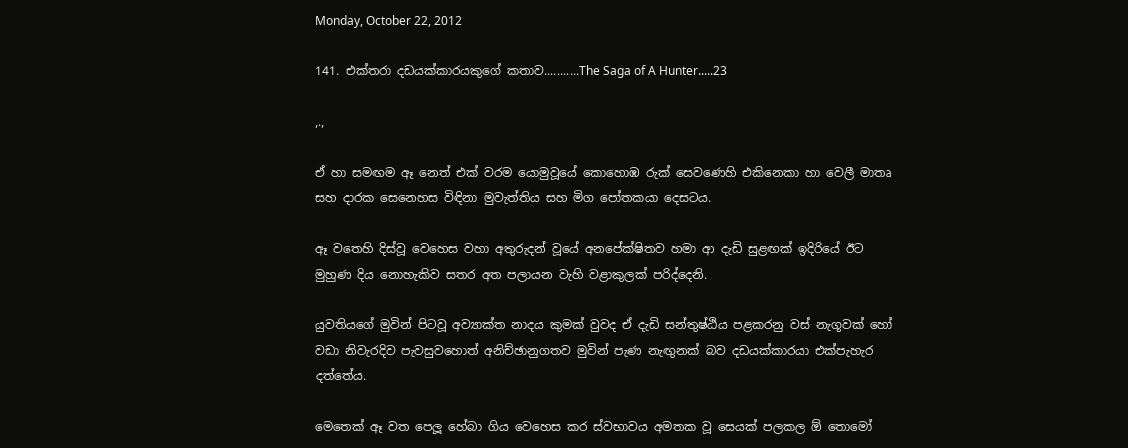Monday, October 22, 2012

141. එක්තරා දඩයක්කාරයකුගේ කතාව...........The Saga of A Hunter.....23

,.,

ඒ හා සමඟම ඈ නෙත් එක් වරම යොමුවූයේ කොහොඹ රුක් සෙවණෙහි එකිනෙකා හා වෙලී මාතෘ සහ දාරක සෙනෙහස විඳිනා මුවැත්තිය සහ මිග පෝතකයා දෙසටය.

ඈ වතෙහි දිස්වූ වෙහෙස වහා අතුරුදන් වූයේ අනපේක්ෂිතව හමා ආ දැඩි සුළඟක් ඉදිරියේ ඊට මුහුණ දිය නොහැකිව සතර අත පලායන වැහි වළාකුලක් පරිද්දෙනි.

යුවතියගේ මුවින් පිටවූ අව්‍යාක්ත නාදය කුමක් වුවද ඒ දැඩි සන්තුෂ්ඨිය පළකරනු වස් නැගූවක් හෝ වඩා නිවැරදිව පැවසුවහොත් අනිච්ඡානුගතව මුවින් පැණ නැඟුනක් බව දඩයක්කාරයා එක්පැහැර දත්තේය.

මෙතෙක් ඈ වත පෙලූ හේබා ගිය වෙහෙස කර ස්වභාවය අමතක වූ සෙයක් පලකල ඕ තොමෝ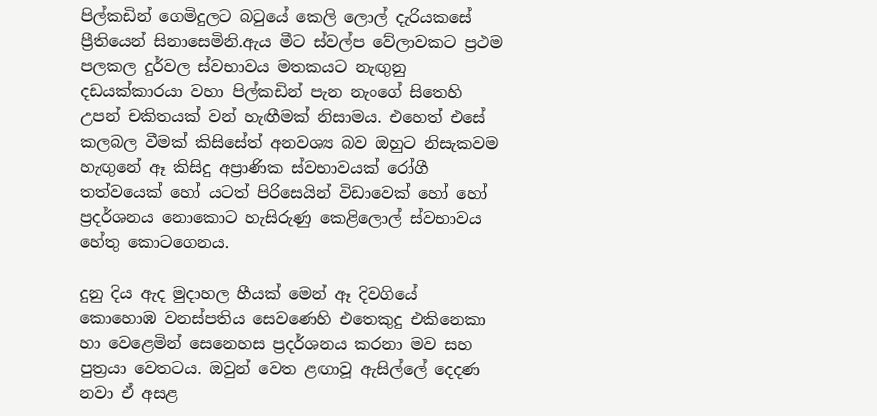පිල්කඩින් ගෙමිදුලට බටුයේ කෙලි ලොල් දැරියකසේ ප්‍රීතියෙන් සිනාසෙමිනි.ඇය මීට ස්වල්ප වේලාවකට ප්‍රථම පලකල දුර්වල ස්වභාවය මතකයට නැඟුනු දඩයක්කාරයා වහා පිල්කඩින් පැන නැංගේ සිතෙහි උපන් චකිතයක් වන් හැඟීමක් නිසාමය. එහෙත් එසේ කලබල වීමක් කිසිසේත් අනවශ්‍ය බව ඔහුට නිසැකවම හැඟුනේ ඈ කිසිදු අප්‍රාණික ස්වභාවයක් රෝගී තත්වයෙක් හෝ යටත් පිරිසෙයින් විඩාවෙක් හෝ හෝ ප්‍රදර්ශනය නොකොට හැසිරුණු කෙළිලොල් ස්වභාවය හේතු කොටගෙනය.

දුනු දිය ඇද මුදාහල හීයක් මෙන් ඈ දිවගියේ කොහොඹ වනස්පතිය සෙවණෙහි එතෙකුදු එකිනෙකා හා වෙළෙමින් සෙනෙහස ප්‍රදර්ශනය කරනා මව සහ පුත්‍රයා වෙතටය. ඔවුන් වෙත ළඟාවූ ඇසිල්ලේ දෙදණ නවා ඒ අසළ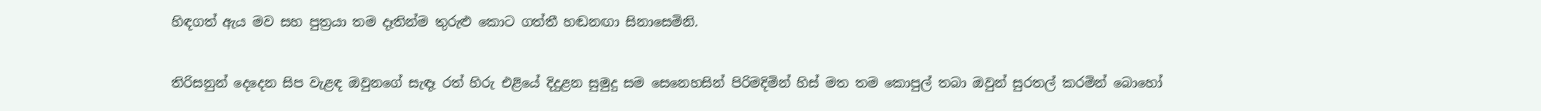හිඳගත් ඇය මව සහ පුත්‍රයා තම දෑතින්ම තුරුළු කොට ගත්තී හඬනඟා සිනාසෙමිනි.

තිරිසනුන් දෙදෙන සිප වැළඳ ඔවුනගේ සැඳෑ රත් හිරු එළියේ දිදුළන සුමුදු සම සෙනෙහසින් පිරිමදිමින් හිස් මත තම කොපුල් තබා ඔවුන් සුරතල් කරමින් බොහෝ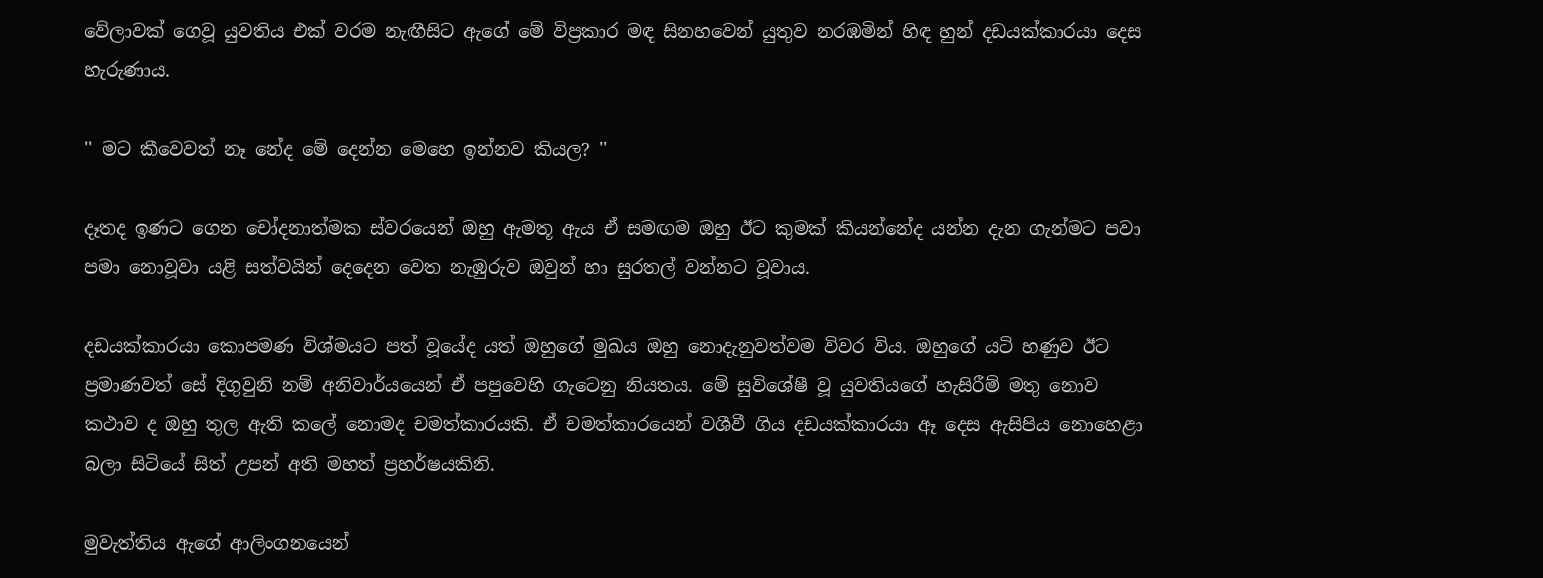වේලාවක් ගෙවූ යුවතිය එක් වරම නැඟීසිට ඇගේ මේ විප්‍රකාර මඳ සිනහවෙන් යුතුව නරඹමින් හිඳ හුන් දඩයක්කාරයා දෙස හැරුණාය.

'' මට කීවෙවත් නෑ නේද මේ දෙන්න මෙහෙ ඉන්නව කියල? ''

දෑතද ඉණට ගෙන චෝදනාත්මක ස්වරයෙන් ඔහු ඇමතූ ඇය ඒ සමඟම ඔහු ඊට කුමක් කියන්නේද යන්න දැන ගැන්මට පවා පමා නොවූවා යළි සත්වයින් දෙදෙන වෙත නැඹුරුව ඔවුන් හා සුරතල් වන්නට වූවාය.

දඩයක්කාරයා කොපමණ විශ්මයට පත් වූයේද යත් ඔහුගේ මුඛය ඔහු නොදැනුවත්වම විවර විය. ඔහුගේ යටි හණුව ඊට ප්‍රමාණවත් සේ දිගුවුනි නම් අනිවාර්යයෙන් ඒ පපුවෙහි ගැටෙනු නියතය. මේ සුවිශේෂී වූ යුවතියගේ හැසිරීම් මතු නොව කථාව ද ඔහු තුල ඇති කලේ නොමද චමත්කාරයකි. ඒ චමත්කාරයෙන් වශීවී ගිය දඩයක්කාරයා ඈ දෙස ඇසිපිය නොහෙළා බලා සිටියේ සිත් උපන් අති මහත් ප්‍රහර්ෂයකිනි.

මුවැත්තිය ඇගේ ආලිංගනයෙන්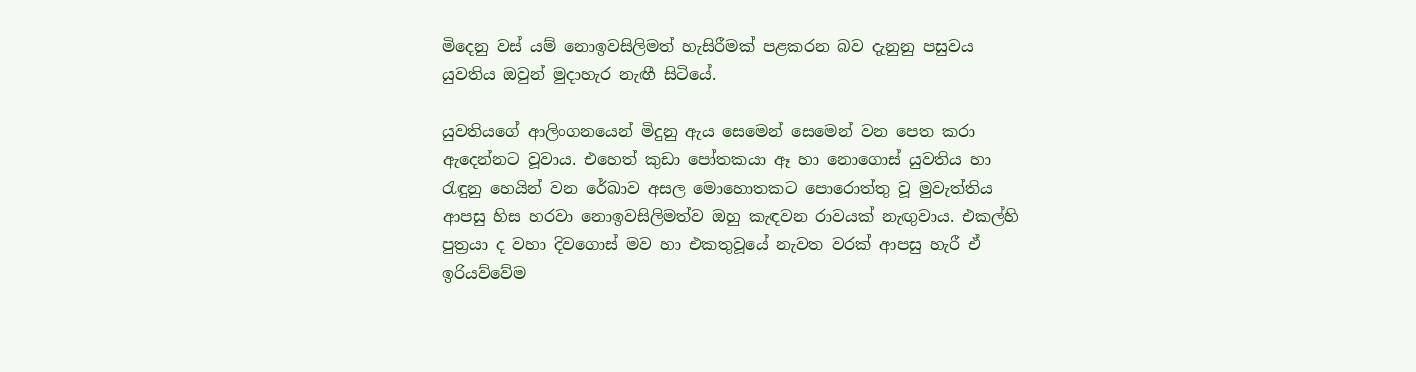මිදෙනු වස් යම් නොඉවසිලිමත් හැසිරීමක් පළකරන බව දැනුනු පසුවය යුවතිය ඔවුන් මුදාහැර නැඟී සිටියේ.

යුවතියගේ ආලිංගනයෙන් මිදුනු ඇය සෙමෙන් සෙමෙන් වන පෙත කරා ඇදෙන්නට වූවාය. එහෙත් කුඩා පෝතකයා ඈ හා නොගොස් යුවතිය හා රැඳුනු හෙයින් වන රේඛාව අසල මොහොතකට පොරොත්තු වූ මුවැත්තිය ආපසු හිස හරවා නොඉවසිලිමත්ව ඔහු කැඳවන රාවයක් නැඟුවාය. එකල්හි පුත්‍රයා ද වහා දිවගොස් මව හා එකතුවූයේ නැවත වරක් ආපසු හැරී ඒ ඉරියව්වේම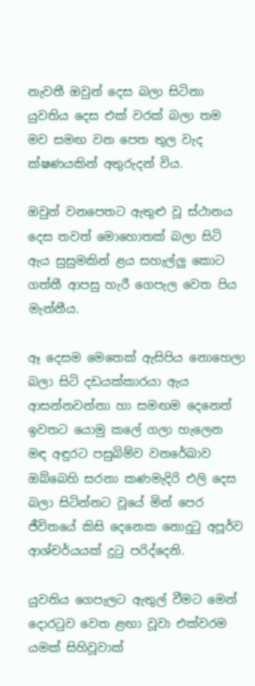නැවතී ඔවුන් දෙස බලා සිටිනා යුවතිය දෙස එක් වරක් බලා තම මව සමඟ වන පෙත තුල වැද ක්ෂණයකින් අතුරුදන් විය.

ඔවුන් වනපෙතට ඇතුළු වූ ස්ථානය දෙස තවත් මොහොතක් බලා සිටි ඇය සුසුමකින් ළය සහැල්ලු කොට ගත්තී ආපසු හැරී ගෙපැල වෙත පිය මැන්නීය.

ඈ දෙසම මෙතෙක් ඇසිපිය නොහෙලා බලා සිටි දඩයක්කාරයා ඇය ආසන්නවන්නා හා සමඟම දෙනෙත් ඉවතට යොමු කලේ ගලා හැලෙන මඳ අඳුරට පසුබිම්ව වනරේඛාව ඔබ්බෙහි සරනා කණමැදිරි එලි දෙස බලා සිටින්නට වූයේ මින් පෙර ජීවිතයේ කිසි දෙනෙක නොදුටු අපූර්ව ආශ්චර්යයක් දුටු පරිද්දෙනි.

යුවතිය ගෙපැලට ඇතුල් වීමට මෙන් දොරටුව වෙත ළඟා වූවා එක්වරම යමක් සිහිවූවාක්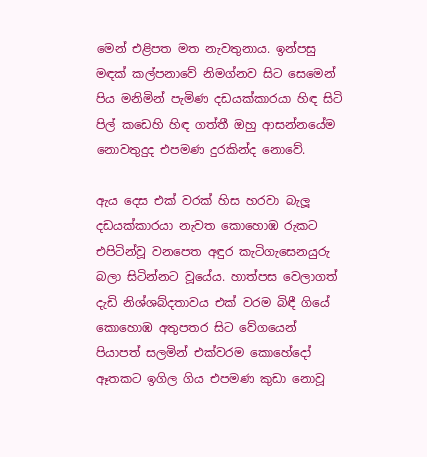මෙන් එළිපත මත නැවතුනාය. ඉන්පසු මඳක් කල්පනාවේ නිමග්නව සිට සෙමෙන් පිය මනිමින් පැමිණ දඩයක්කාරයා හිඳ සිටි පිල් කඩෙහි හිඳ ගත්තී ඔහු ආසන්නයේම නොවතුදුද එපමණ දුරකින්ද නොවේ.

ඇය දෙස එක් වරක් හිස හරවා බැලූ දඩයක්කාරයා නැවත කොහොඹ රුකට එපිටින්වූ වනපෙත අඳුර කැටිගැසෙනයුරු බලා සිටින්නට වූයේය. හාත්පස වෙලාගත් දැඩි නිශ්ශබ්දතාවය එක් වරම බිඳී ගියේ කොහොඹ අතුපතර සිට වේගයෙන් පියාපත් සලමින් එක්වරම කොහේදෝ ඈතකට ඉගිල ගිය එපමණ කුඩා නොවූ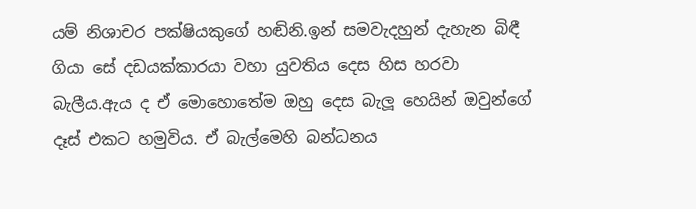යම් නිශාචර පක්ෂියකුගේ හඬිනි.ඉන් සමවැදහුන් දැහැන බිඳී ගියා සේ දඩයක්කාරයා වහා යුවතිය දෙස හිස හරවා බැලීය.ඇය ද ඒ මොහොතේම ඔහු දෙස බැලූ හෙයින් ඔවුන්ගේ දෑස් එකට හමුවිය. ඒ බැල්මෙහි බන්ධනය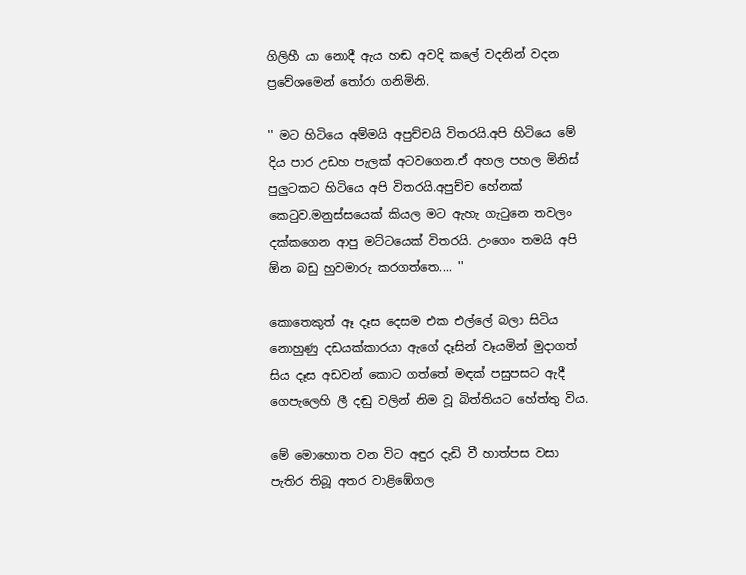ගිලිහී යා නොදී ඇය හඬ අවදි කලේ වදනින් වදන ප්‍රවේශමෙන් තෝරා ගනිමිනි.

'' මට හිටියෙ අම්මයි අපුච්චයි විතරයි.අපි හිටියෙ මේ දිය පාර උඩහ පැලක් අටවගෙන.ඒ අහල පහල මිනිස් පුලුටකට හිටියෙ අපි විතරයි.අපුච්ච හේනක් කෙටුව.මනුස්සයෙක් කියල මට ඇහැ ගැටුනෙ තවලං දක්කගෙන ආපු මට්ටයෙක් විතරයි. උංගෙං තමයි අපි ඕන බඩු හුවමාරු කරගත්තෙ.... ''

කොතෙකුත් ඈ දෑස දෙසම එක එල්ලේ බලා සිටිය නොහුණු දඩයක්කාරයා ඇගේ දෑසින් වෑයමින් මුදාගත් සිය දෑස අඩවන් කොට ගත්තේ මඳක් පසුපසට ඇදී ගෙපැලෙහි ලී දඬු වලින් නිම වූ බිත්තියට හේත්තු විය.

මේ මොහොත වන විට අඳුර දැඩි වී හාත්පස වසා පැතිර තිබූ අතර වාළිඹේගල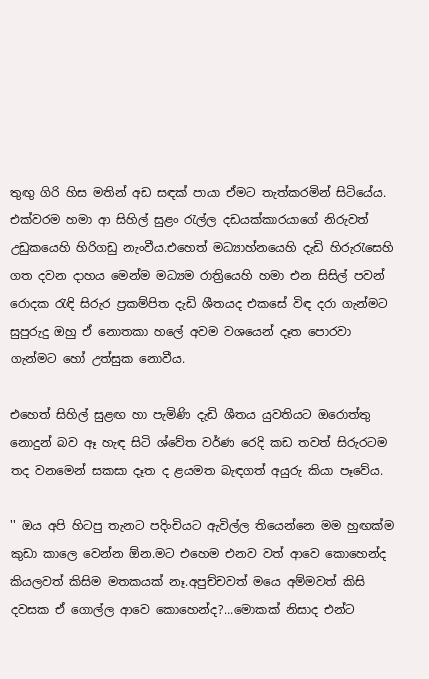තුඟු ගිරි හිස මතින් අඩ සඳක් පායා ඒමට තැත්කරමින් සිටියේය. එක්වරම හමා ආ සිහිල් සුළං රැල්ල දඩයක්කාරයාගේ නිරුවත් උඩුකයෙහි හිරිගඩු නැංවීය.එහෙත් මධ්‍යාහ්නයෙහි දැඩි හිරුරැසෙහි ගත දවන දාහය මෙන්ම මධ්‍යම රාත්‍රියෙහි හමා එන සිසිල් පවන් රොදක රැඳි සිරුර ප්‍රකම්පිත දැඩි ශීතයද එකසේ විඳ දරා ගැන්මට සුපුරුදු ඔහු ඒ නොතකා හලේ අවම වශයෙන් දෑත පොරවා ගැන්මට හෝ උත්සුක නොවීය.

එහෙත් සිහිල් සුළඟ හා පැමිණි දැඩි ශීතය යුවතියට ඔරොත්තු නොදුන් බව ඈ හැඳ සිටි ශ්වේත වර්ණ රෙදි කඩ තවත් සිරුරටම තද වනමෙන් සකසා දෑත ද ළයමත බැඳගත් අයුරු කියා පෑවේය.

'' ඔය අපි හිටපු තැනට පදිංචියට ඇවිල්ල තියෙන්නෙ මම හුඟක්ම කුඩා කාලෙ වෙන්න ඕන.මට එහෙම එනව වත් ආවෙ කොහෙන්ද කියලවත් කිසිම මතකයක් නෑ.අපුච්චවත් මයෙ අම්මවත් කිසි දවසක ඒ ගොල්ල ආවෙ කොහෙන්ද?...මොකක් නිසාද එන්ට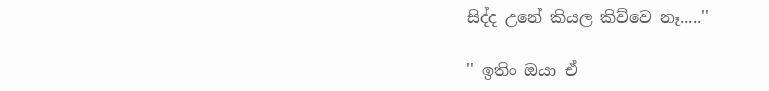සිද්ද උනේ කියල කිව්වෙ නෑ.....''

'' ඉතිං ඔයා ඒ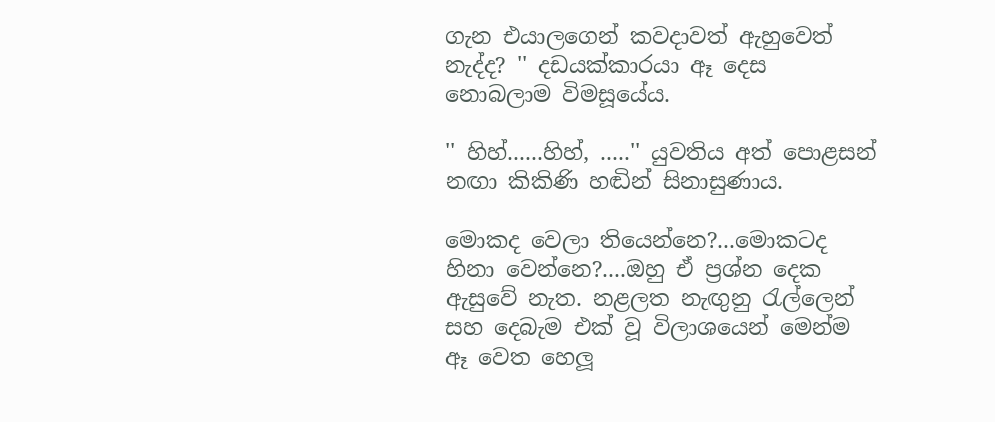ගැන එයාලගෙන් කවදාවත් ඇහුවෙත් නැද්ද? '' දඩයක්කාරයා ඈ දෙස නොබලාම විමසූයේය.

'' හිහ්......හිහ්, .....'' යුවතිය අත් පොළසන් නඟා කිකිණි හඬින් සිනාසුණාය.

මොකද වෙලා තියෙන්නෙ?...මොකටද හිනා වෙන්නෙ?....ඔහු ඒ ප්‍රශ්න දෙක ඇසුවේ නැත. නළලත නැඟුනු රැල්ලෙන් සහ දෙබැම එක් වූ විලාශයෙන් මෙන්ම ඈ වෙත හෙලූ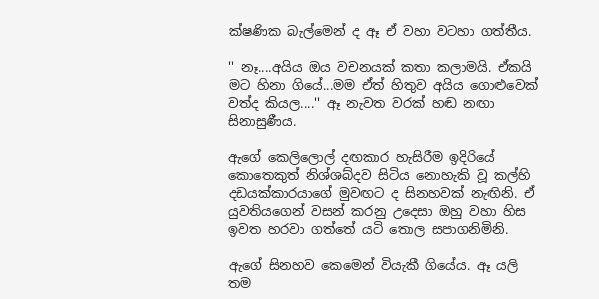ක්ෂණික බැල්මෙන් ද ඈ ඒ වහා වටහා ගත්තීය.

'' නෑ....අයිය ඔය වචනයක් කතා කලාමයි. ඒකයි මට හිනා ගියේ...මම ඒත් හිතුව අයිය ගොළුවෙක් වත්ද කියල....'' ඈ නැවත වරක් හඬ නඟා සිනාසුණීය.

ඇගේ කෙලිලොල් දඟකාර හැසිරීම ඉදිරියේ කොතෙකුත් නිශ්ශබ්දව සිටිය නොහැකි වූ කල්හි දඩයක්කාරයාගේ මුවඟට ද සිනහවක් නැඟිනි. ඒ යුවතියගෙන් වසන් කරනු උදෙසා ඔහු වහා හිස ඉවත හරවා ගත්තේ යටි තොල සපාගනිමිනි.

ඇගේ සිනහව කෙමෙන් වියැකී ගියේය. ඈ යලි තම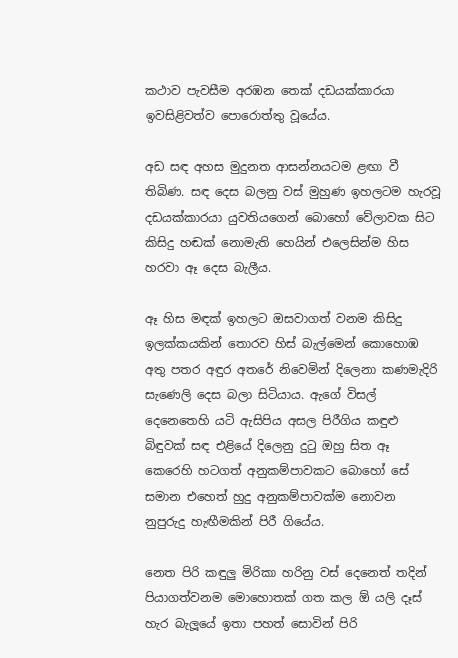කථාව පැවසීම අරඹන තෙක් දඩයක්කාරයා ඉවසිළිවත්ව පොරොත්තු වූයේය.

අඩ සඳ අහස මුදුනත ආසන්නයටම ළඟා වී තිබිණ. සඳ දෙස බලනු වස් මුහුණ ඉහලටම හැරවූ දඩයක්කාරයා යුවතියගෙන් බොහෝ වේලාවක සිට කිසිදු හඬක් නොමැති හෙයින් එලෙසින්ම හිස හරවා ඈ දෙස බැලීය.

ඈ හිස මඳක් ඉහලට ඔසවාගත් වනම කිසිදු ඉලක්කයකින් තොරව හිස් බැල්මෙන් කොහොඹ අතු පතර අඳුර අතරේ නිවෙමින් දිලෙනා කණමැදිරි සැණෙලි දෙස බලා සිටියාය. ඇගේ විසල් දෙනෙතෙහි යටි ඇසිපිය අසල පිරීගිය කඳුළු බිඳුවක් සඳ එළියේ දිලෙනු දුටු ඔහු සිත ඈ කෙරෙහි හටගත් අනුකම්පාවකට බොහෝ සේ සමාන එහෙත් හුදු අනුකම්පාවක්ම නොවන නුපුරුදු හැඟීමකින් පිරී ගියේය.

නෙත පිරි කඳුලු මිරිකා හරිනු වස් දෙනෙත් තදින් පියාගත්වනම මොහොතක් ගත කල ඕ යලි දෑස් හැර බැලූයේ ඉතා පහත් සොවින් පිරි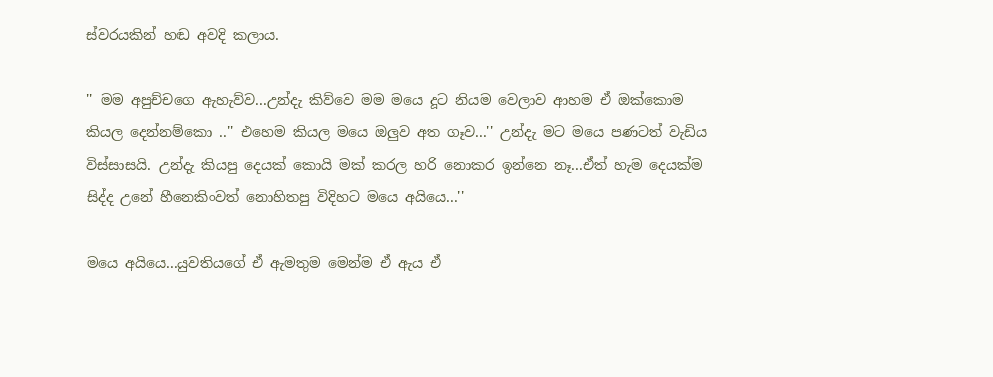ස්වරයකින් හඬ අවදි කලාය.

'' මම අපුච්චගෙ ඇහැව්ව...උන්දැ කිව්වෙ මම මයෙ දූට නියම වෙලාව ආහම ඒ ඔක්කොම කියල දෙන්නම්කො ..'' එහෙම කියල මයෙ ඔලුව අත ගෑව...'' උන්දැ මට මයෙ පණටත් වැඩිය විස්සාසයි. උන්දැ කියපු දෙයක් කොයි මක් කරල හරි නොකර ඉන්නෙ නෑ...ඒත් හැම දෙයක්ම සිද්ද උනේ හීනෙකිංවත් නොහිතපු විදිහට මයෙ අයියෙ...''

මයෙ අයියෙ...යුවතියගේ ඒ ඇමතුම මෙන්ම ඒ ඇය ඒ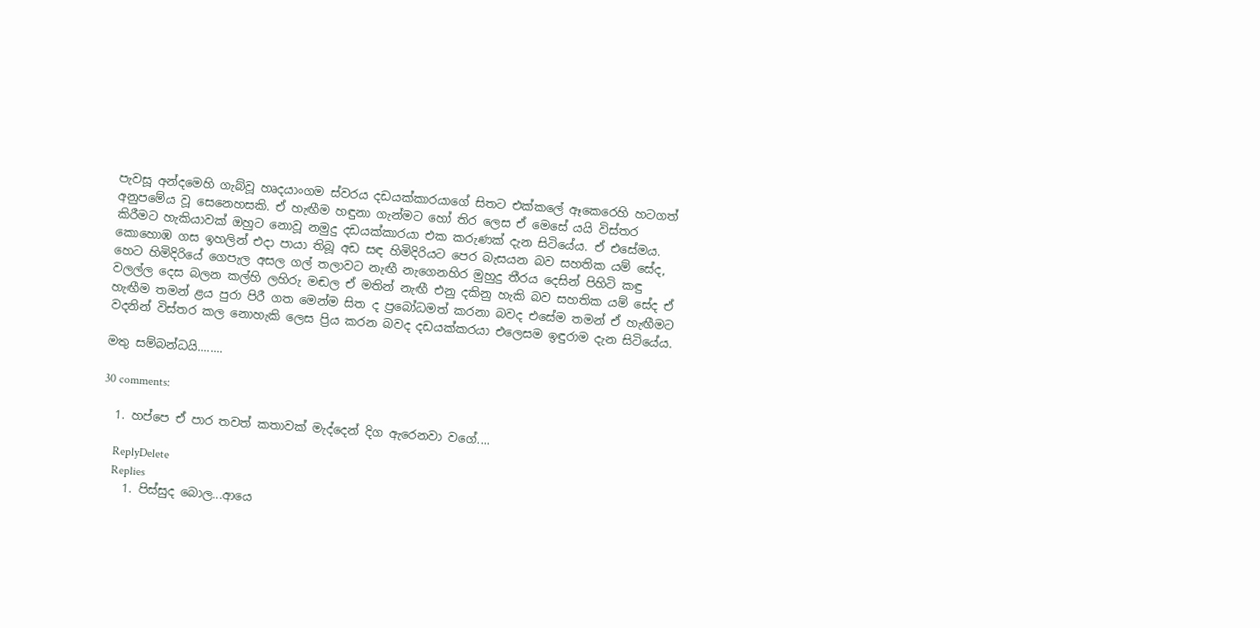පැවසූ අන්දමෙහි ගැබ්වූ හෘදයාංගම ස්වරය දඩයක්කාරයාගේ සිතට එක්කලේ ඈකෙරෙහි හටගත් අනුපමේය වූ සෙනෙහසකි. ඒ හැඟීම හඳුනා ගැන්මට හෝ තිර ලෙස ඒ මෙසේ යයි විස්තර කිරීමට හැකියාවක් ඔහුට නොවූ නමුදු දඩයක්කාරයා එක කරුණක් දැන සිටියේය. ඒ එසේමය. කොහොඹ ගස ඉහලින් එදා පායා තිබූ අඩ සඳ හිමිදිරියට පෙර බැසයන බව සහතික යම් සේද, හෙට හිමිදිරියේ ගෙපැල අසල ගල් තලාවට නැඟී නැගෙනහිර මුහුදු තීරය දෙසින් පිහිටි කඳු වලල්ල දෙස බලන කල්හි ලහිරු මඬල ඒ මතින් නැඟී එනු දකිනු හැකි බව සහතික යම් සේද ඒ හැඟීම තමන් ළය පුරා පිරී ගත මෙන්ම සිත ද ප්‍රබෝධමත් කරනා බවද එසේම තමන් ඒ හැඟීමට වදනින් විස්තර කල නොහැකි ලෙස ප්‍රිය කරන බවද දඩයක්කරයා එලෙසම ඉඳුරාම දැන සිටියේය.

මතු සම්බන්ධයි........

30 comments:

  1. හප්පෙ ඒ පාර තවත් කතාවක් මැද්දෙන් දිග ඇරෙනවා වගේ....

    ReplyDelete
    Replies
    1. පිස්සුද බොල...ආයෙ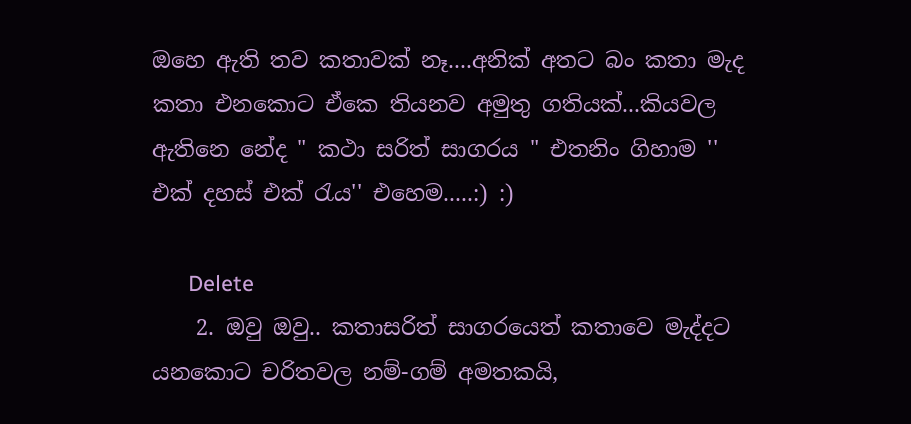ඔහෙ ඇති තව කතාවක් නෑ....අනික් අතට බං කතා මැද කතා එනකොට ඒකෙ තියනව අමුතු ගතියක්...කියවල ඇතිනෙ නේද " කථා සරිත් සාගරය " එතනිං ගිහාම '' එක් දහස් එක් රැය'' එහෙම.....:) :)

      Delete
    2. ඔවු ඔවු.. කතාසරිත් සාගරයෙත් කතාවෙ මැද්දට යනකොට චරිතවල නම්-ගම් අමතකයි,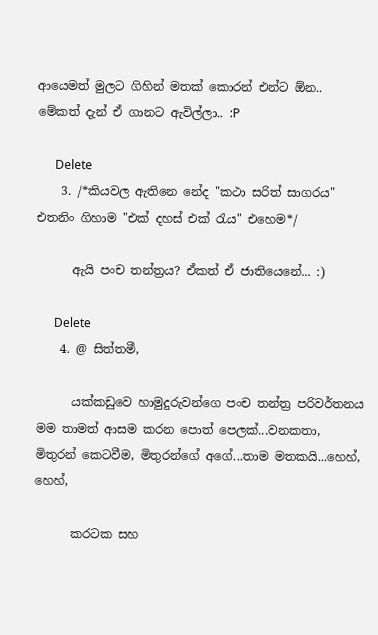ආයෙමත් මුලට ගිහින් මතක් කොරන් එන්ට ඕන.. මේකත් දැන් ඒ ගානට ඇවිල්ලා.. :P

      Delete
    3. /*කියවල ඇතිනෙ නේද "කථා සරිත් සාගරය" එතනිං ගිහාම "එක් දහස් එක් රැය" එහෙම*/

      ඇයි පංච තන්ත්‍රය? ඒකත් ඒ ජාතියෙනේ... :)

      Delete
    4. @ සිත්තමී,

      යක්කඩුවෙ හාමුදුරුවන්ගෙ පංච තන්ත්‍ර පරිවර්තනය මම තාමත් ආසම කරන පොත් පෙලක්...වනකතා, මිතුරන් කෙටවීම, මිතුරන්ගේ අගේ...තාම මතකයි...හෙහ්, හෙහ්,

      කරටක සහ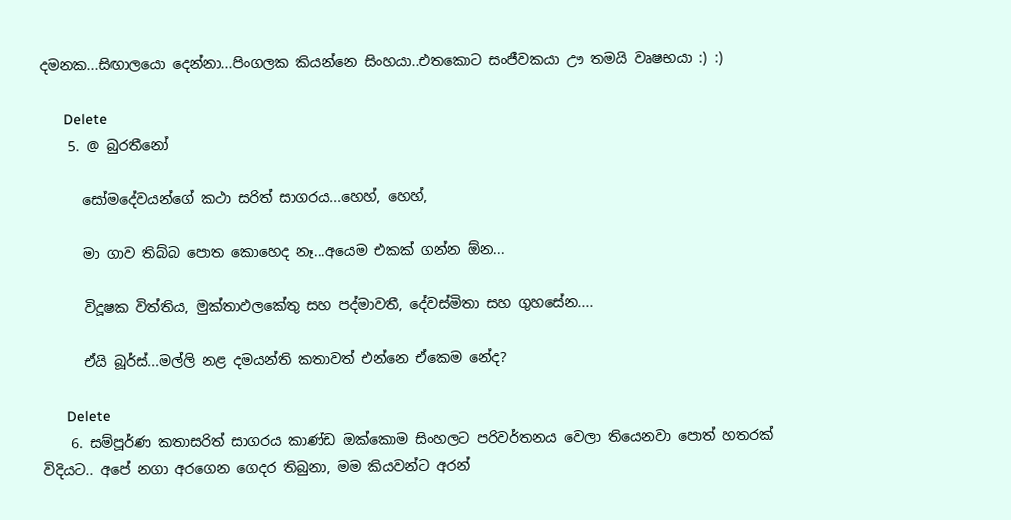දමනක...සිඟාලයො දෙන්නා...පිංගලක කියන්නෙ සිංහයා..එතකොට සංජීවකයා ඌ තමයි වෘෂභයා :) :)

      Delete
    5. @ බුරතීනෝ

      සෝමදේවයන්ගේ කථා සරිත් සාගරය...හෙහ්, හෙහ්,

      මා ගාව තිබ්බ පොත කොහෙද නෑ...අයෙම එකක් ගන්න ඕන...

      විදූෂක විත්තිය, මුක්තාඵලකේතු සහ පද්මාවතී, දේවස්මිතා සහ ගුහසේන....

      ඒයි බූර්ස්...මල්ලි නළ දමයන්ති කතාවත් එන්නෙ ඒකෙම නේද?

      Delete
    6. සම්පූර්ණ කතාසරිත් සාගරය කාණ්ඩ ඔක්කොම සිංහලට පරිවර්තනය වෙලා තියෙනවා පොත් හතරක් විදියට.. අපේ නගා අරගෙන ගෙදර තිබුනා, මම කියවන්ට අරන්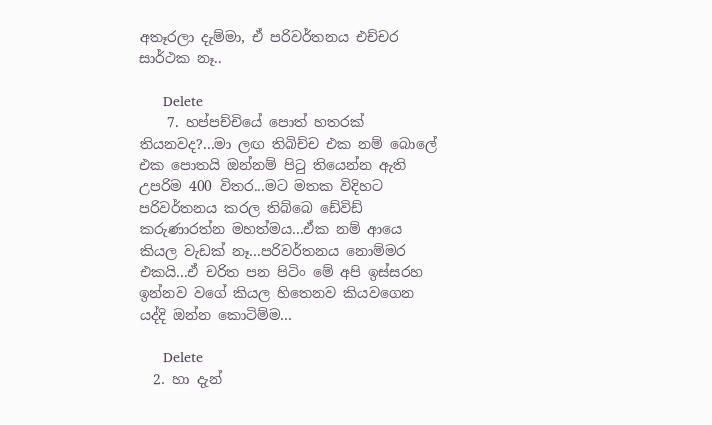අතෑරලා දැම්මා, ඒ පරිවර්තනය එච්චර සාර්ථක නෑ..

      Delete
    7. හප්පච්චියේ පොත් හතරක් තියනවද?...මා ලඟ තිබිච්ච එක නම් බොලේ එක පොතයි ඔන්නම් පිටු තියෙන්න ඇති උපරිම 400 විතර...මට මතක විදිහට පරිවර්තනය කරල තිබ්බෙ ඩේවිඩ් කරුණාරත්න මහත්මය...ඒක නම් ආයෙ කියල වැඩක් නෑ...පරිවර්තනය නොම්මර එකයි...ඒ චරිත පන පිටිං මේ අපි ඉස්සරහ ඉන්නව වගේ කියල හිතෙනව කියවගෙන යද්දි ඔන්න කොටිම්ම...

      Delete
  2. හා දැන්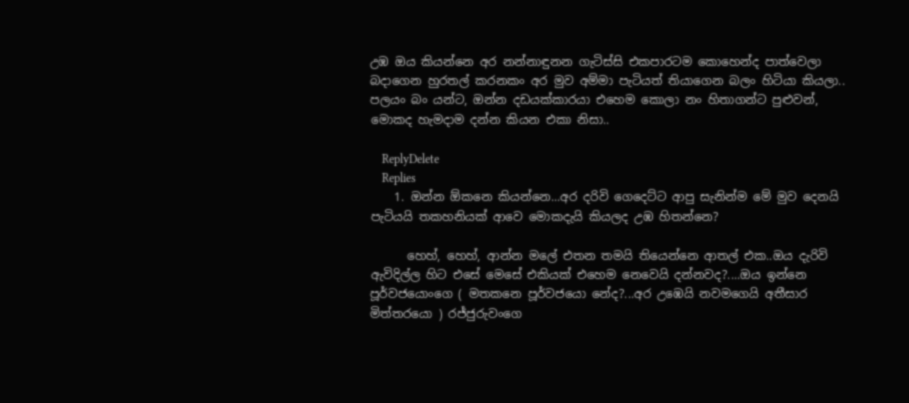උඹ ඔය කියන්නෙ අර නන්නාඳුනන ගැටිස්සි එකපාරටම කොහෙන්ද පාත්වෙලා බදාගෙන හුරතල් කරනකං අර මුව අම්මා පැටියත් තියාගෙන බලං හිටියා කියලා.. පලයං බං යන්ට, ඔන්න දඩයක්කාරයා එහෙම කොලා නං හිතාගන්ට පුළුවන්, මොකද හැමදාම දන්න කියන එකා නිසා..

    ReplyDelete
    Replies
    1. ඔන්න ඕකනෙ කියන්නෙ...අර දරිවි ගෙදෙට්ට ආපු සැනින්ම මේ මුව දෙනයි පැටියයි තකහනියක් ආවෙ මොකදැයි කියලද උඹ හිතන්නෙ?

      හෙහ්, හෙහ්, ආන්න මලේ එතන තමයි තියෙන්නෙ ආතල් එක..ඔය දැරිවි ඇවිදිල්ල හිට එසේ මෙසේ එකියක් එහෙම නෙවෙයි දන්නවද?....ඔය ඉන්නෙ පූර්වජයොංගෙ ( මතකනෙ පූර්වජයො නේද?...අර උඹෙයි නවමගෙයි අතීසාර මිත්තරයො ) රජ්ජුරුවංගෙ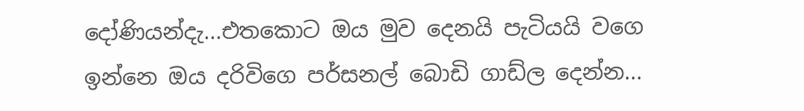දෝණියන්දැ...එතකොට ඔය මුව දෙනයි පැටියයි වගෙ ඉන්නෙ ඔය දරිවිගෙ පර්සනල් බොඩි ගාඩ්ල දෙන්න...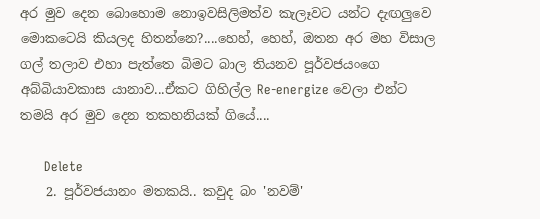අර මුව දෙන බොහොම නොඉවසිලිමත්ව කැලෑවට යන්ට දැඟලුවෙ මොකටෙයි කියලද හිතන්නෙ?....හෙහ්, හෙහ්, ඔතන අර මහ විසාල ගල් තලාව එහා පැත්තෙ බිමට බාල තියනව පූර්වජයංගෙ අබ්බියාවකාස යානාව...ඒකට ගිහිල්ල Re-energize වෙලා එන්ට තමයි අර මුව දෙන තකහනියක් ගියේ....

      Delete
    2. පූර්වජයානං මතකයි.. කවුද බං 'නවම්'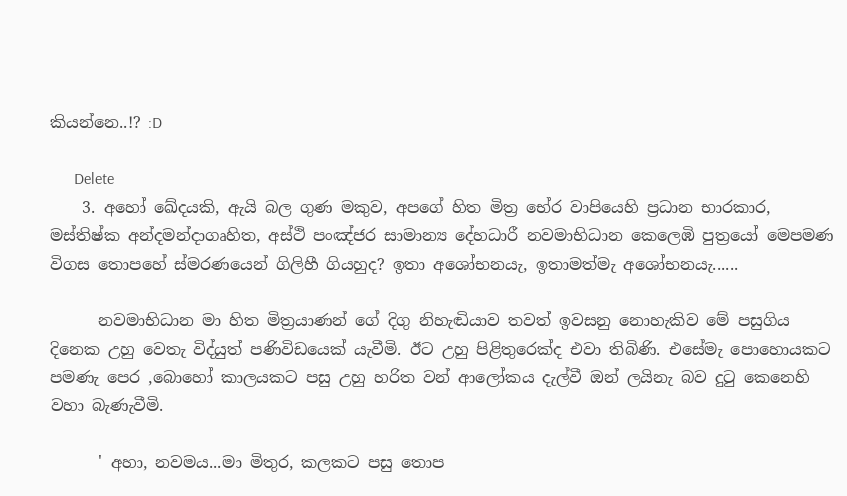කියන්නෙ..!? :D

      Delete
    3. අහෝ ඛේදයකි, ඇයි බල ගුණ මකුව, අපගේ හිත මිත්‍ර භේර වාපියෙහි ප්‍රධාන භාරකාර, මස්තිෂ්ක අන්දමන්දාගෘහිත, අස්ථි පංඤ්ජර සාමාන්‍ය දේහධාරී නවමාභිධාන කෙලෙඹි පුත්‍රයෝ මෙපමණ විගස තොපහේ ස්මරණයෙන් ගිලිහී ගියහුද? ඉතා අශෝභනයැ, ඉතාමත්මැ අශෝභනයැ......

      නවමාභිධාන මා හිත මිත්‍රයාණන් ගේ දිගු නිහැඬියාව තවත් ඉවසනු නොහැකිව මේ පසුගිය දිනෙක උහු වෙතැ විද්යුත් පණිවිඩයෙක් යැවීමි. ඊට උහු පිළිතුරෙක්ද එවා තිබිණි. එසේමැ පොහොයකට පමණැ පෙර ,බොහෝ කාලයකට පසු උහු හරිත වන් ආලෝකය දැල්වී ඔන් ලයිනැ බව දුටු කෙනෙහි වහා බැණැවීමි.

      ' අහා, නවමය...මා මිතුර, කලකට පසු තොප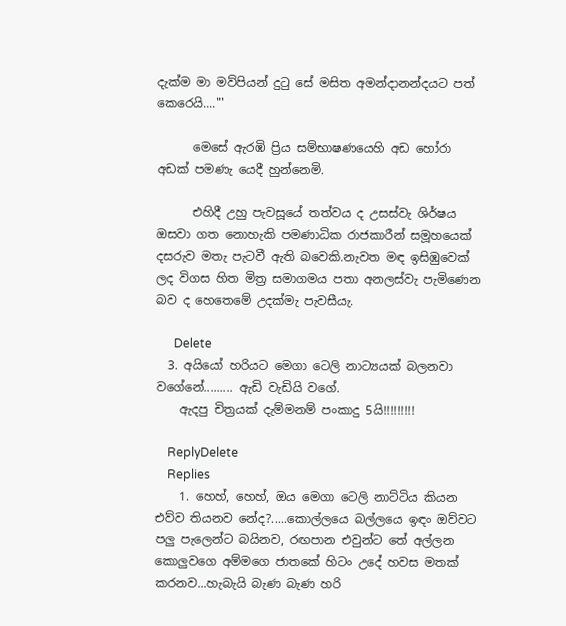දැක්ම මා මව්පියන් දුටු සේ මසිත අමන්දානන්දයට පත් කෙරෙයි...."'

      මෙසේ ඇරඹි ප්‍රිය සම්භාෂණයෙහි අඩ හෝරා අඩක් පමණැ යෙදී හුන්නෙමි.

      එහිදී උහු පැවසූයේ තත්වය ද උසස්වැ ශිර්ෂය ඔසවා ගත නොහැකි පමණාධික රාජකාරීන් සමූහයෙක් දසරුව මතැ පැටවී ඇති බවෙකි.නැවත මඳ ඉසිඹුවෙක් ලද විගස හිත මිත්‍ර සමාගමය පතා අනලස්වැ පැමිණෙන බව ද හෙතෙමේ උදක්මැ පැවසීයැ.

      Delete
  3. අයියෝ හරියට මෙගා ටෙලි නාට්‍යයක් බලනවා වගේනේ......... ඇඩි වැඩියි වගේ.
    ඇදපු චිත්‍රයක් දැම්මනම් පංකාදු 5යි!!!!!!!!!

    ReplyDelete
    Replies
    1. හෙහ්, හෙහ්, ඔය මෙගා ටෙලි නාට්ටිය කියන එව්ව තියනව නේද?.....කොල්ලයෙ බල්ලයෙ ඉඳං ඔව්වට පලු පැලෙන්ට බයිනව, රඟපාන එවුන්ට තේ අල්ලන කොලුවගෙ අම්මගෙ ජාතකේ හිටං උදේ හවස මතක් කරනව...හැබැයි බැණ බැණ හරි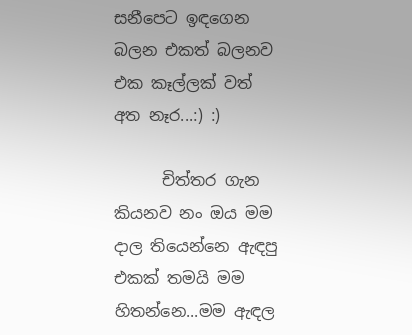සනීපෙට ඉඳගෙන බලන එකත් බලනව එක කෑල්ලක් වත් අත නෑර...:) :)

      චිත්තර ගැන කියනව නං ඔය මම දාල තියෙන්නෙ ඇඳපු එකක් තමයි මම හිතන්නෙ...මම ඇඳල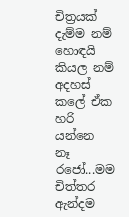චිත්‍රයක් දැම්ම නම් හොඳයි කියල නම් අදහස් කලේ ඒක හරි යන්නෙ නෑ රජෝ...මම චිත්තර ඇන්දම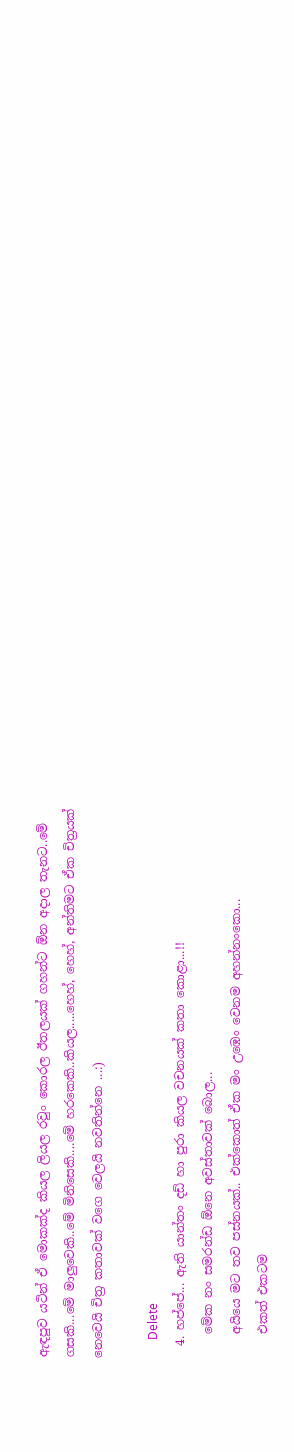ඇඳපුව යටින් ඒ මොකක්ද කියල ලියල රවුං කොරල ඊතලයක් ගහන්ට ඕන අදාල තැනට..මේ ගසකි...මේ මාලුවෙකි..මේ මිනිසෙකි....මේ හරකෙකි..කියල.....හෙහ්, හෙහ්, අන්තිමට ඒක චිත්‍රයක් නෙවෙයි චිත්‍ර කතාවක් වගෙ වෙලයි නවතින්නෙ ...:)

      Delete
  4. හප්පේ... ඇති යාන්තං දඩ් හා පුරා කියල වචනයක් කතා කොළා...!!
    මේක නං සමරන්ඩ ඕනෙ අවස්තාවක් බොල...
    අයියෙ මට තව පස්නයක්.. එක්කොත් ඒක මං උඹෙං වෙනම අහන්නංකො...
    එකත් එකටම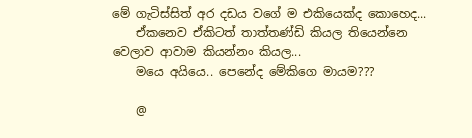මේ ගැටිස්සිත් අර දඩය වගේ ම එකියෙක්ද කොහෙද...
    ඒකනෙව ඒකිටත් තාත්තණ්ඩි කියල තියෙන්නෙ වෙලාව ආවාම කියන්නං කියල...
    මයෙ අයියෙ.. පෙනේද මේකිගෙ මායම???

    @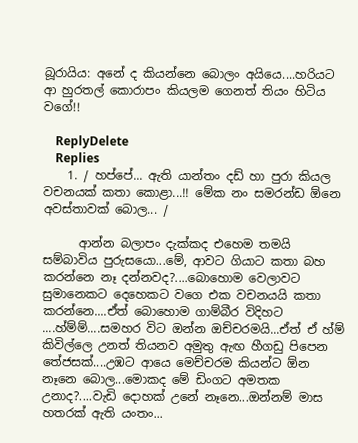බූරායිය: අනේ ද කියන්නෙ බොලං අයියෙ....හරියට ආ හුරතල් කොරාපං කියලම ගෙනත් තියං හිටිය වගේ!!

    ReplyDelete
    Replies
    1. / හප්පේ... ඇති යාන්තං දඩ් හා පුරා කියල වචනයක් කතා කොළා...!! මේක නං සමරන්ඩ ඕනෙ අවස්තාවක් බොල... /

      ආන්න බලාපං දැක්කද එහෙම තමයි සම්බාවිය පුරුසයො...මේ, ආවට ගියාට කතා බහ කරන්නෙ නෑ දන්නවද?....බොහොම වෙලාවට සුමානෙකට දෙහෙකට වගෙ එක වචනයයි කතා කරන්නෙ....ඒත් බොහොම ගාම්බීර විදිහට ....හ්ම්ම්....සමහර විට ඔන්න ඔච්චරමයි...ඒත් ඒ හ්ම් කිවිල්ලෙ උනත් තියනව අමුතු ඇඟ හීගඩු පිපෙන තේජසක්....උඹට ආයෙ මෙච්චරම කියන්ට ඕන නෑනෙ බොල...මොකද මේ ඩිංගට අමතක උනාද?....වැඩි දොහක් උනේ නෑනෙ...ඔන්නම් මාස හතරක් ඇති යංතං...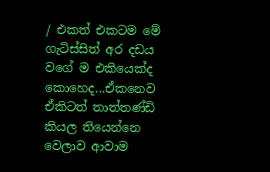/ එකත් එකටම මේ ගැටිස්සිත් අර දඩය වගේ ම එකියෙක්ද කොහෙද...ඒකනෙව ඒකිටත් තාත්තණ්ඩි කියල තියෙන්නෙ වෙලාව ආවාම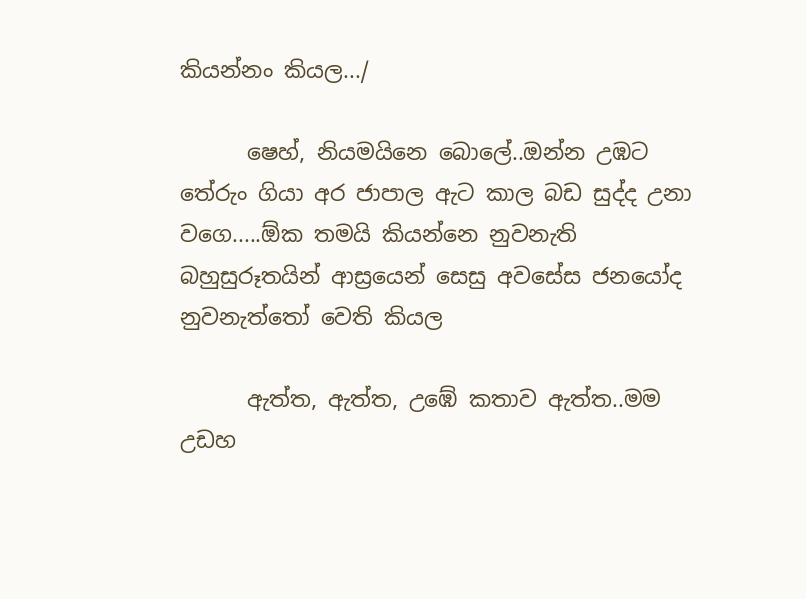කියන්නං කියල.../

      ෂෙහ්, නියමයිනෙ බොලේ..ඔන්න උඹට තේරුං ගියා අර ජාපාල ඇට කාල බඩ සුද්ද උනා වගෙ.....ඕක තමයි කියන්නෙ නුවනැති බහුසුරූතයින් ආස්‍රයෙන් සෙසු අවසේස ජනයෝද නුවනැත්තෝ වෙති කියල

      ඇත්ත, ඇත්ත, උඹේ කතාව ඇත්ත..මම උඩහ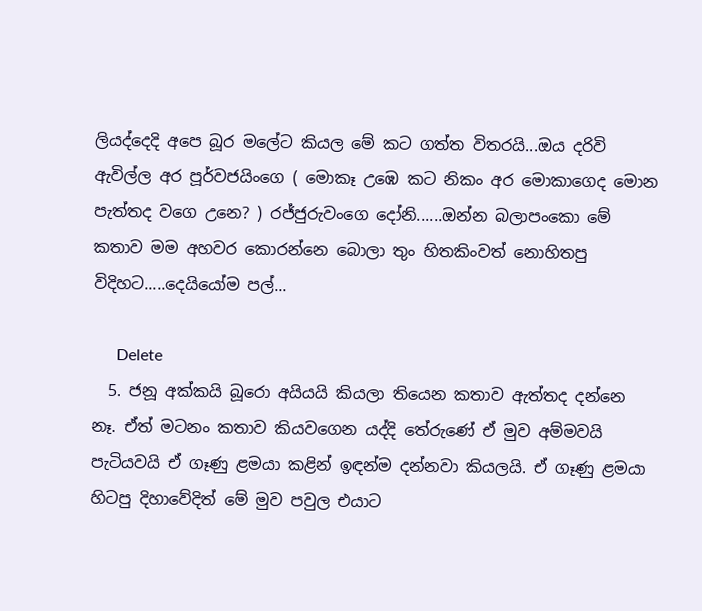ලියද්දෙදි අපෙ බූර මලේට කියල මේ කට ගත්ත විතරයි...ඔය දරිවි ඇවිල්ල අර පූර්වජයිංගෙ ( මොකෑ උඹෙ කට නිකං අර මොකාගෙද මොන පැත්තද වගෙ උනෙ? ) රජ්ජුරුවංගෙ දෝනි......ඔන්න බලාපංකො මේ කතාව මම අහවර කොරන්නෙ බොලා තුං හිතකිංවත් නොහිතපු විදිහට.....දෙයියෝම පල්...

      Delete
  5. ජනූ අක්කයි බූරො අයියයි කියලා තියෙන කතාව ඇත්තද දන්නෙ නෑ. ඒත් මටනං කතාව කියවගෙන යද්දි තේරුණේ ඒ මුව අම්මවයි පැටියවයි ඒ ගෑණු ළමයා කළින් ඉඳන්ම දන්නවා කියලයි. ඒ ගෑණු ළමයා හිටපු දිහාවේදිත් මේ මුව පවුල එයාට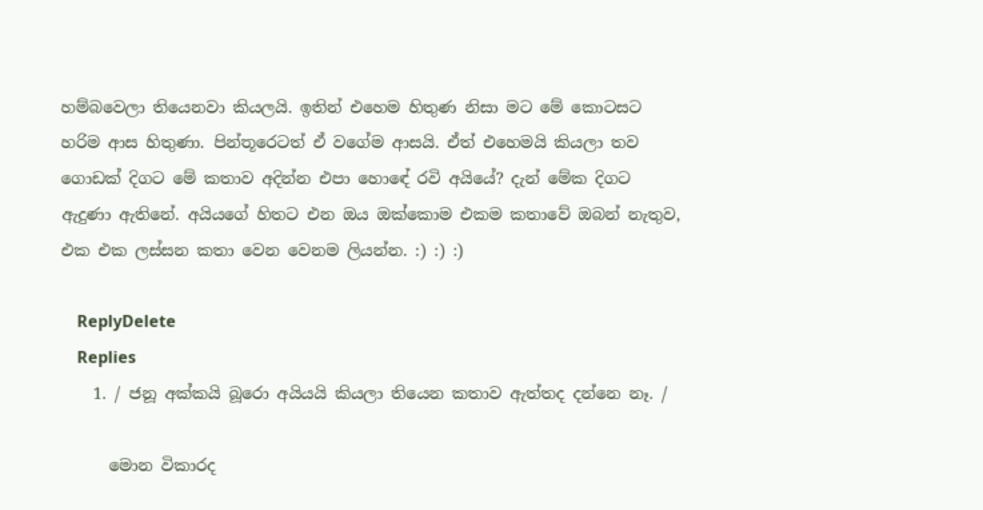හම්බවෙලා තියෙනවා කියලයි. ඉතින් එහෙම හිතුණ නිසා මට මේ කොටසට හරිම ආස හිතුණා. පින්තූරෙටත් ඒ වගේම ආසයි. ඒත් එහෙමයි කියලා තව ගොඩක් දිගට මේ කතාව අදින්න එපා හොඳේ රවි අයියේ? දැන් මේක දිගට ඇදුණා ඇතිනේ. අයියගේ හිතට එන ඔය ඔක්කොම එකම කතාවේ ඔබන් නැතුව, එක එක ලස්සන කතා වෙන වෙනම ලියන්න. :) :) :)

    ReplyDelete
    Replies
    1. / ජනූ අක්කයි බූරො අයියයි කියලා තියෙන කතාව ඇත්තද දන්නෙ නෑ. /

      මොන විකාරද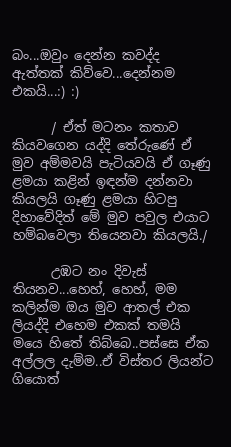බං...ඔවුං දෙන්න කවද්ද ඇත්තක් කිව්වෙ...දෙන්නම එකයි...:) :)

      / ඒත් මටනං කතාව කියවගෙන යද්දි තේරුණේ ඒ මුව අම්මවයි පැටියවයි ඒ ගෑණු ළමයා කළින් ඉඳන්ම දන්නවා කියලයි ගෑණු ළමයා හිටපු දිහාවේදිත් මේ මුව පවුල එයාට හම්බවෙලා තියෙනවා කියලයි./

      උඹට නං දිවැස් තියනව...හෙහ්, හෙහ්, මම කලින්ම ඔය මුව ආතල් එක ලියද්දි එහෙම එකක් තමයි මයෙ හිතේ තිබ්බෙ..පස්සෙ ඒක අල්ලල දැම්ම..ඒ විස්තර ලියන්ට ගියොත්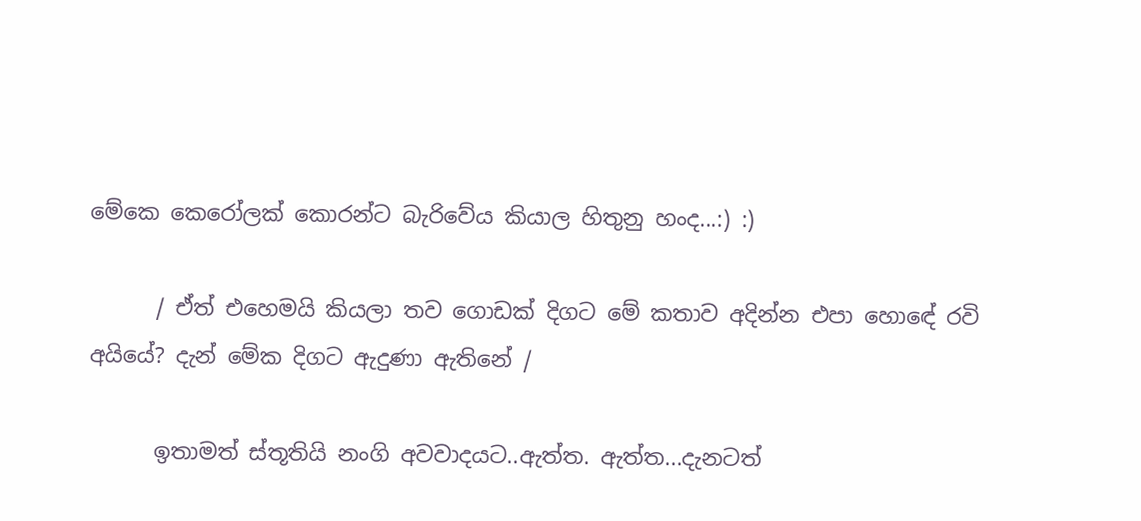මේකෙ කෙරෝලක් කොරන්ට බැරිවේය කියාල හිතුනු හංද...:) :)

      / ඒත් එහෙමයි කියලා තව ගොඩක් දිගට මේ කතාව අදින්න එපා හොඳේ රවි අයියේ? දැන් මේක දිගට ඇදුණා ඇතිනේ /

      ඉතාමත් ස්තූතියි නංගි අවවාදයට..ඇත්ත. ඇත්ත...දැනටත්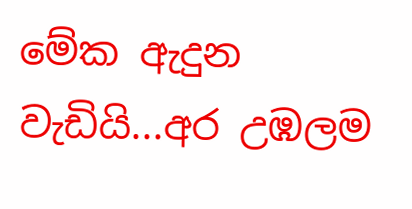මේක ඇදුන වැඩියි...අර උඹලම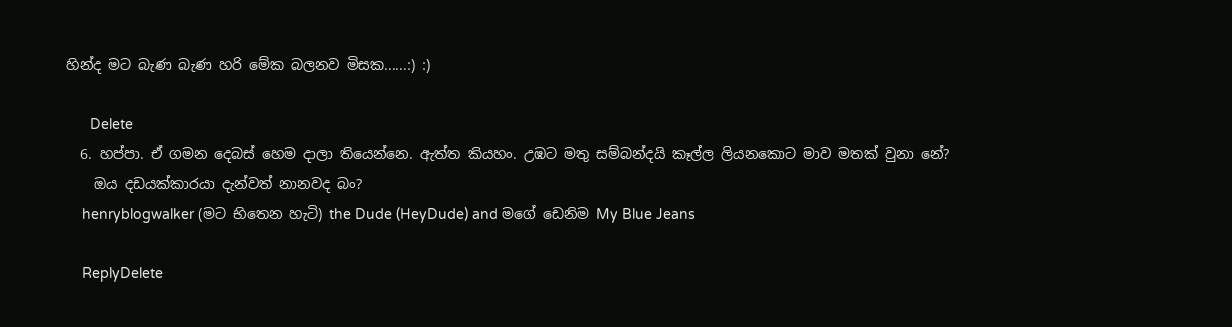හින්ද මට බැණ බැණ හරි මේක බලනව මිසක......:) :)

      Delete
  6. හප්පා. ඒ ගමන දෙබස් හෙම දාලා තියෙන්නෙ. ඇත්ත කියහං. උඹට මතු සම්බන්දයි කෑල්ල ලියනකොට මාව මතක් වුනා නේ?
    ඔය දඩයක්කාරයා දැන්වත් නානවද බං?
    henryblogwalker (මට භිතෙන හැටි) the Dude (HeyDude) and මගේ ඩෙනිම My Blue Jeans

    ReplyDelete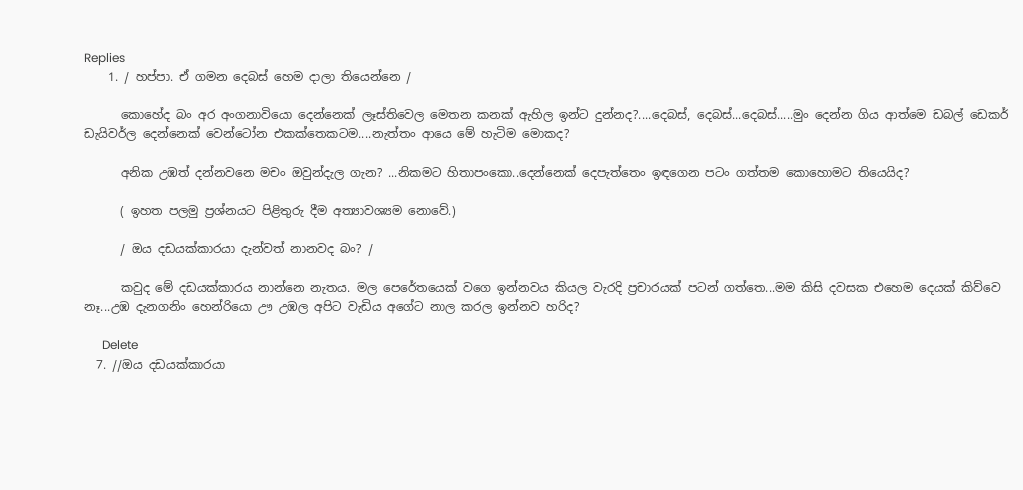Replies
    1. / හප්පා. ඒ ගමන දෙබස් හෙම දාලා තියෙන්නෙ /

      කොහේද බං අර අංගනාවියො දෙන්නෙක් ලෑස්තිවෙල මෙතන කනක් ඇහිල ඉන්ට දුන්නද?....දෙබස්, දෙබස්...දෙබස්.....මුං දෙන්න ගිය ආත්මෙ ඩබල් ඩෙකර් ඩැයිවර්ල දෙන්නෙක් වෙන්ටෝන එකක්තෙකටම....නැත්තං ආයෙ මේ හැටිම මොකද?

      අනික උඹත් දන්නවනෙ මචං ඔවුන්දැල ගැන? ...නිකමට හිතාපංකො..දෙන්නෙක් දෙපැත්තෙං ඉඳගෙන පටං ගත්තම කොහොමට තියෙයිද?

      ( ඉහත පලමු ප්‍රශ්නයට පිළිතුරු දීම අත්‍යාවශ්‍යම නොවේ.)

      / ඔය දඩයක්කාරයා දැන්වත් නානවද බං? /

      කවුද මේ දඩයක්කාරය නාන්නෙ නැතය. මල පෙරේතයෙක් වගෙ ඉන්නවය කියල වැරදි ප්‍රචාරයක් පටන් ගත්තෙ...මම කිසි දවසක එහෙම දෙයක් කිව්වෙ නෑ...උඹ දැනගනිං හෙන්රියො ඌ උඹල අපිට වැඩිය අගේට නාල කරල ඉන්නව හරිද?

      Delete
  7. //ඔය දඩයක්කාරයා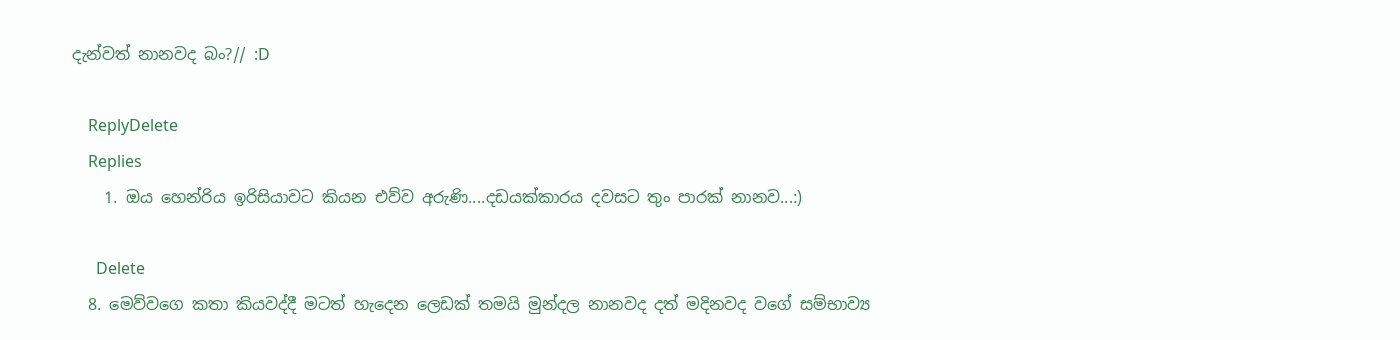දැන්වත් නානවද බං?// :D

    ReplyDelete
    Replies
    1. ඔය හෙන්රිය ඉරිසියාවට කියන එව්ව අරුණි....දඩයක්කාරය දවසට තුං පාරක් නානව...:)

      Delete
  8. මෙව්වගෙ කතා කියවද්දී මටත් හැදෙන ලෙඩක් තමයි මුන්දල නානවද දත් මදිනවද වගේ සම්භාව්‍ය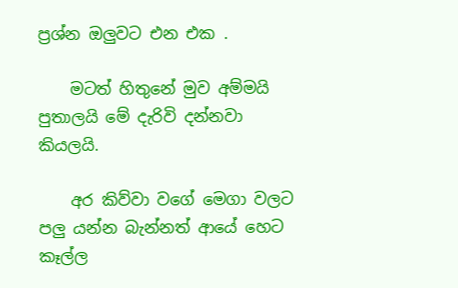ප්‍රශ්න ඔලුවට එන එක .

    මටත් හිතුනේ මුව අම්මයි පුතාලයි මේ දැරිවි දන්නවා කියලයි.

    අර කිව්වා වගේ මෙගා වලට පලු යන්න බැන්නත් ආයේ හෙට කෑල්ල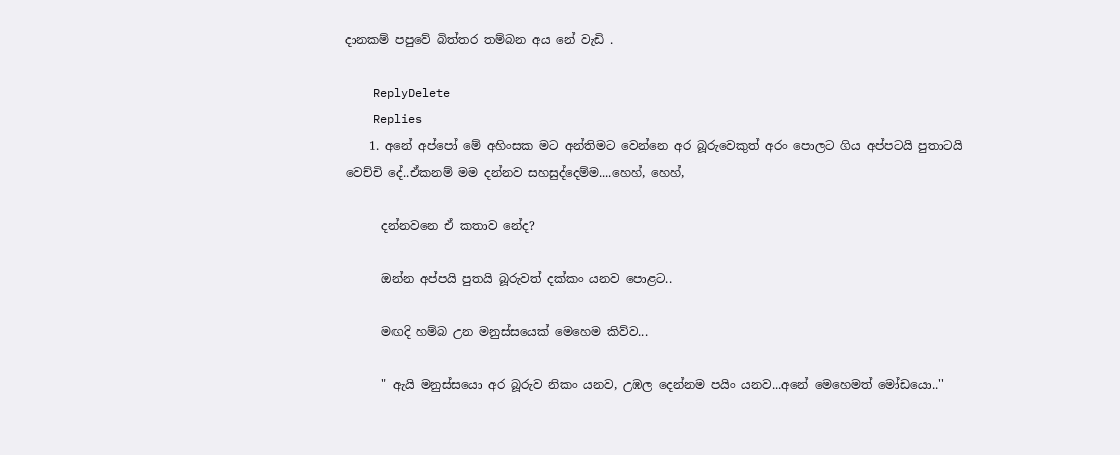දානකම් පපුවේ බිත්තර තම්බන අය නේ වැඩි .

    ReplyDelete
    Replies
    1. අනේ අප්පෝ මේ අහිංසක මට අන්තිමට වෙන්නෙ අර බූරුවෙකුත් අරං පොලට ගිය අප්පටයි පුතාටයි වෙච්චි දේ..ඒකනම් මම දන්නව සහසුද්දෙම්ම....හෙහ්, හෙහ්,

      දන්නවනෙ ඒ කතාව නේද?

      ඔන්න අප්පයි පුතයි බූරුවත් දක්කං යනව පොළට..

      මඟදි හම්බ උන මනුස්සයෙක් මෙහෙම කිව්ව...

      " ඇයි මනුස්සයො අර බූරුව නිකං යනව, උඹල දෙන්නම පයිං යනව...අනේ මෙහෙමත් මෝඩයො..''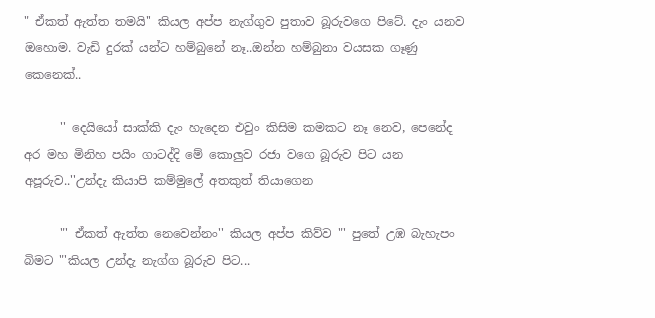" ඒකත් ඇත්ත තමයි'' කියල අප්ප නැග්ගුව පුතාව බූරුවගෙ පිටේ. දැං යනව ඔහොම. වැඩි දුරක් යන්ට හම්බුනේ නෑ..ඔන්න හම්බුනා වයසක ගෑණු කෙනෙක්..

      '' දෙයියෝ සාක්කි දැං හැදෙන එවුං කිසිම කමකට නෑ නෙව, පෙනේද අර මහ මිනිහ පයිං ගාටද්දි මේ කොලුව රජා වගෙ බූරුව පිට යන අපූරුව..''උන්දැ කියාපි කම්මුලේ අතකුත් තියාගෙන

      "' ඒකත් ඇත්ත නෙවෙන්නං'' කියල අප්ප කිව්ව "' පුතේ උඹ බැහැපං බිමට "'කියල උන්දැ නැග්ග බූරුව පිට...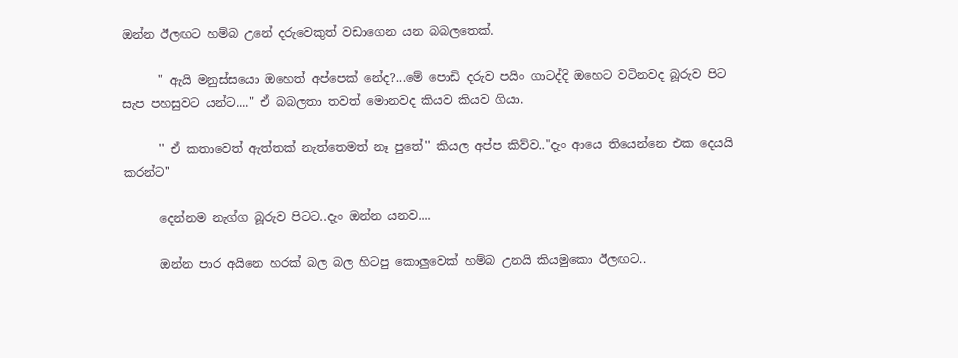ඔන්න ඊලඟට හම්බ උනේ දරුවෙකුත් වඩාගෙන යන බබලතෙක්.

      " ඇයි මනුස්සයො ඔහෙත් අප්පෙක් නේද?...මේ පොඩි දරුව පයිං ගාටද්දි ඔහෙට වටිනවද බූරුව පිට සැප පහසුවට යන්ට...." ඒ බබලතා තවත් මොනවද කියව කියව ගියා.

      '' ඒ කතාවෙත් ඇත්තක් නැත්තෙමත් නෑ පුතේ'' කියල අප්ප කිව්ව.."දැං ආයෙ තියෙන්නෙ එක දෙයයි කරන්ට''

      දෙන්නම නැග්ග බූරුව පිටට..දැං ඔන්න යනව....

      ඔන්න පාර අයිනෙ හරක් බල බල හිටපු කොලුවෙක් හම්බ උනයි කියමුකො ඊලඟට..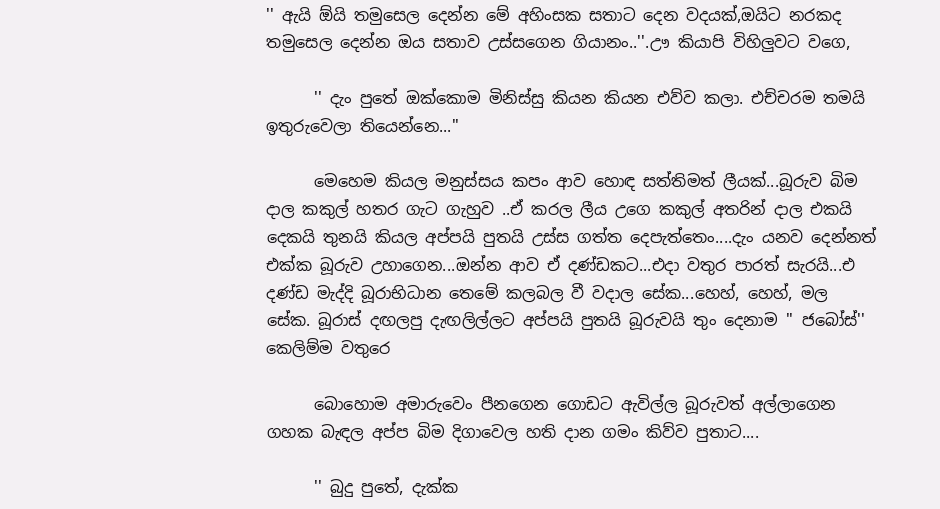'' ඇයි ඕයි තමුසෙල දෙන්න මේ අහිංසක සතාට දෙන වදයක්,ඔයිට නරකද තමුසෙල දෙන්න ඔය සතාව උස්සගෙන ගියානං..''.ඌ කියාපි විහිලුවට වගෙ,

      '' දැං පුතේ ඔක්කොම මිනිස්සු කියන කියන එව්ව කලා. එච්චරම තමයි ඉතුරුවෙලා තියෙන්නෙ...''

      මෙහෙම කියල මනුස්සය කපං ආව හොඳ සත්තිමත් ලීයක්...බූරුව බිම දාල කකුල් හතර ගැට ගැහුව ..ඒ කරල ලීය උගෙ කකුල් අතරින් දාල එකයි දෙකයි තුනයි කියල අප්පයි පුතයි උස්ස ගත්ත දෙපැත්තෙං....දැං යනව දෙන්නත් එක්ක බූරුව උහාගෙන...ඔන්න ආව ඒ දණ්ඩකට...එදා වතුර පාරත් සැරයි...එ දණ්ඩ මැද්දි බූරාභිධාන තෙමේ කලබල වී වදාල සේක...හෙහ්, හෙහ්, මල සේක. බූරාස් දඟලපු දැඟලිල්ලට අප්පයි පුතයි බූරුවයි තුං දෙනාම '' ජබෝස්'' කෙලිම්ම වතුරෙ

      බොහොම අමාරුවෙං පීනගෙන ගොඩට ඇවිල්ල බූරුවත් අල්ලාගෙන ගහක බැඳල අප්ප බිම දිගාවෙල හති දාන ගමං කිව්ව පුතාට....

      '' බුදු පුතේ, දැක්ක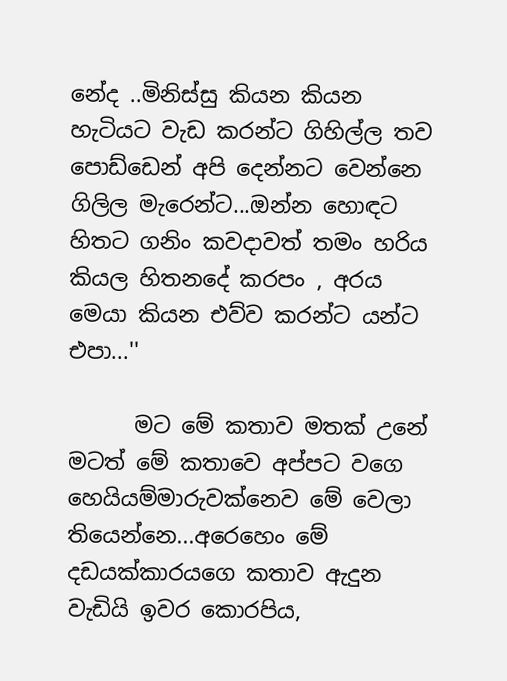නේද ..මිනිස්සු කියන කියන හැටියට වැඩ කරන්ට ගිහිල්ල තව පොඩ්ඩෙන් අපි දෙන්නට වෙන්නෙ ගිලිල මැරෙන්ට...ඔන්න හොඳට හිතට ගනිං කවදාවත් තමං හරිය කියල හිතනදේ කරපං , අරය මෙයා කියන එව්ව කරන්ට යන්ට එපා...''

      මට මේ කතාව මතක් උනේ මටත් මේ කතාවෙ අප්පට වගෙ හෙයියම්මාරුවක්නෙව මේ වෙලා තියෙන්නෙ...අරෙහෙං මේ දඩයක්කාරයගෙ කතාව ඇදුන වැඩියි ඉවර කොරපිය,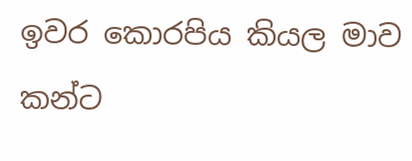ඉවර කොරපිය කියල මාව කන්ට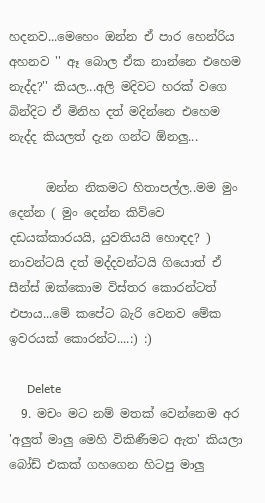හදනව...මෙහෙං ඔන්න ඒ පාර හෙන්රිය අහනව '' ඈ බොල ඒක නාන්නෙ එහෙම නැද්ද?'' කියල...අලි මදිවට හරක් වගෙ බින්දිට ඒ මිනිහ දත් මදින්නෙ එහෙම නැද්ද කියලත් දැන ගන්ට ඕනලු...

      ඔන්න නිකමට හිතාපල්ල..මම මුං දෙන්න ( මුං දෙන්න කිව්වෙ දඩයක්කාරයයි, යුවතියයි හොඳද? ) නාවන්ටයි දත් මද්දවන්ටයි ගියොත් ඒ සීන්ස් ඔක්කොම විස්තර කොරන්ටත් එපාය...මේ කපේට බැරි වෙනව මේක ඉවරයක් කොරන්ට....:) :)

      Delete
  9. මචං මට නම් මතක් වෙන්නෙම අර 'අලුත් මාලු මෙහි විකිණීමට ඇත' කියලා බෝඩ් එකක් ගහගෙන හිටපු මාලු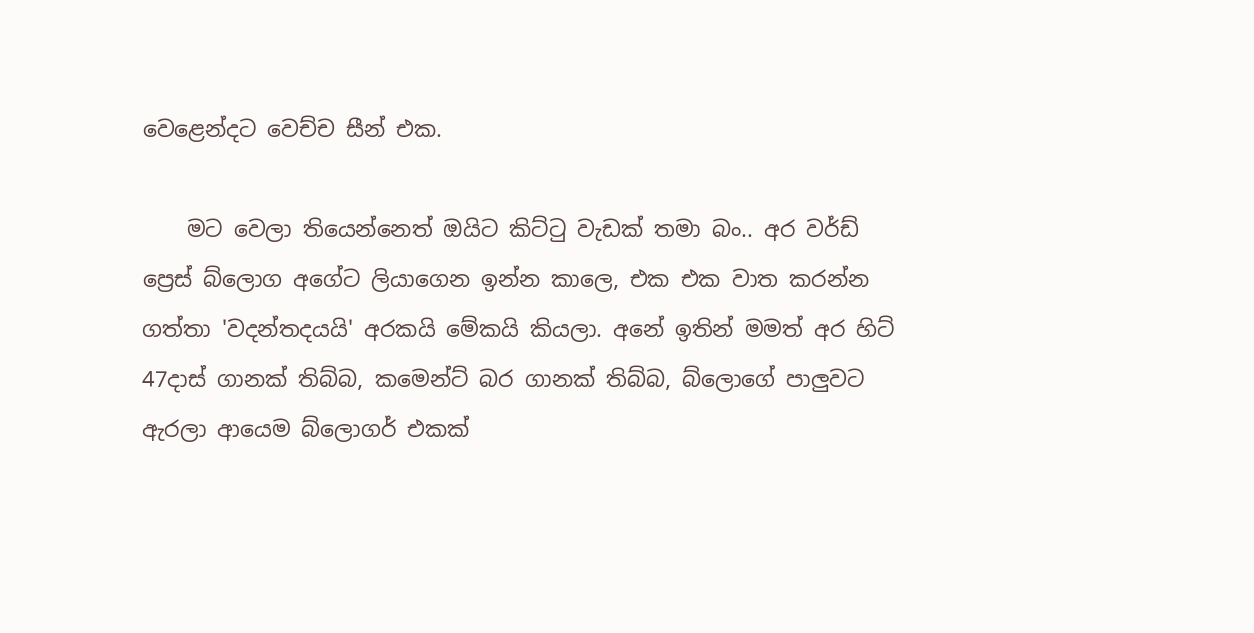වෙළෙන්දට වෙච්ච සීන් එක.

    මට වෙලා තියෙන්නෙත් ඔයිට කිට්‍ටු වැඩක් තමා බං.. අර වර්ඩ් ප්‍රෙස් බ්ලොග අගේට ලියාගෙන ඉන්න කාලෙ, එක එක වාත කරන්න ගත්තා 'වදන්තදයයි' අරකයි මේකයි කියලා. අනේ ඉතින් මමත් අර හිට් 47දාස් ගානක් තිබ්බ, කමෙන්ට් බර ගානක් තිබ්බ, බ්ලොගේ පාලුවට ඇරලා ආයෙම බ්ලොගර් එකක්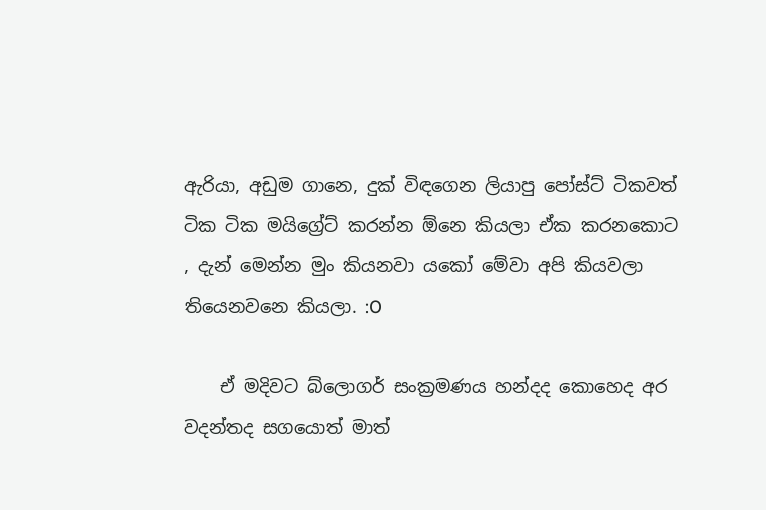ඇරියා, අඩුම ගානෙ, දුක් විඳගෙන ලියාපු පෝස්ට් ටිකවත් ටික ටික මයිග්‍රේට් කරන්න ඕනෙ කියලා ඒක කරනකොට , දැන් මෙන්න මුං කියනවා යකෝ මේවා අපි කියවලා තියෙනවනෙ කියලා. :O

    ඒ මදිවට බ්ලොගර් සංක්‍රමණය හන්දද කොහෙද අර වදන්තද සගයොත් මාත්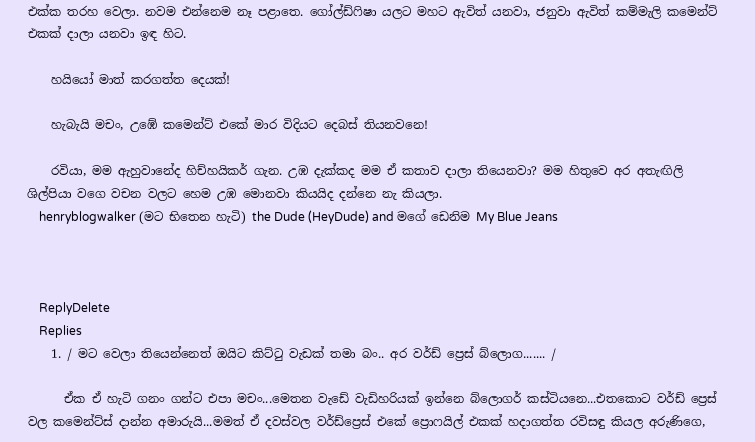එක්ක තරහ වෙලා. නවම එන්නෙම නෑ පළාතෙ. ගෝල්ඩ්‍ෆිෂා යලට මහට ඇවිත් යනවා, ජනුවා ඇවිත් කම්මැලි කමෙන්ට් එකක් දාලා යනවා ඉඳ හිට.

    හයියෝ මාත් කරගත්ත දෙයක්!

    හැබැයි මචං, උඹේ කමෙන්ට් එකේ මාර විදියට දෙබස් තියනවනෙ!

    රවියා, මම ඇහුවානේද හිච්හයිකර් ගැන. උඹ දැක්කද මම ඒ කතාව දාලා තියෙනවා? මම හිතුවෙ අර අතැඟිලි ශිල්පියා වගෙ වචන වලට හෙම උඹ මොනවා කියයිද දන්නෙ නැ කියලා.
    henryblogwalker (මට භිතෙන හැටි) the Dude (HeyDude) and මගේ ඩෙනිම My Blue Jeans



    ReplyDelete
    Replies
    1. / මට වෙලා තියෙන්නෙත් ඔයිට කිට්‍ටු වැඩක් තමා බං.. අර වර්ඩ් ප්‍රෙස් බ්ලොග....... /

      ඒක ඒ හැටි ගනං ගන්ට එපා මචං...මෙතන වැඩේ වැඩිහරියක් ඉන්නෙ බ්ලොගර් කස්ටියනෙ...එතකොට වර්ඩ් ප්‍රෙස් වල කමෙන්ට්ස් දාන්න අමාරුයි...මමත් ඒ දවස්වල වර්ඩ්ප්‍රෙස් එකේ ප්‍රොෆයිල් එකක් හදාගත්ත රවිසඳු කියල අරුණිගෙ,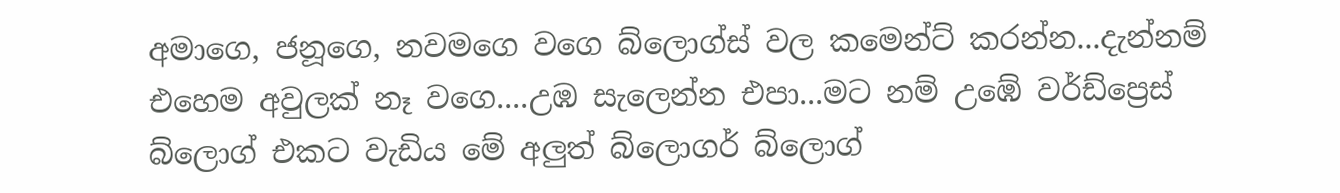අමාගෙ, ජනූගෙ, නවමගෙ වගෙ බ්ලොග්ස් වල කමෙන්ට් කරන්න...දැන්නම් එහෙම අවුලක් නෑ වගෙ....උඹ සැලෙන්න එපා...මට නම් උඹේ වර්ඩ්ප්‍රෙස් බ්ලොග් එකට වැඩිය මේ අලුත් බ්ලොගර් බ්ලොග්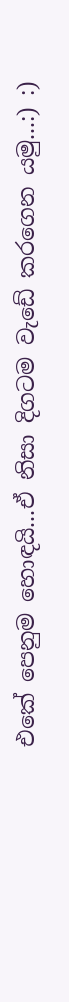එකේ පෙනුම හොඳයි...ඒ නිසා දිගටම වැඩේ කරගෙන යමු...:) :)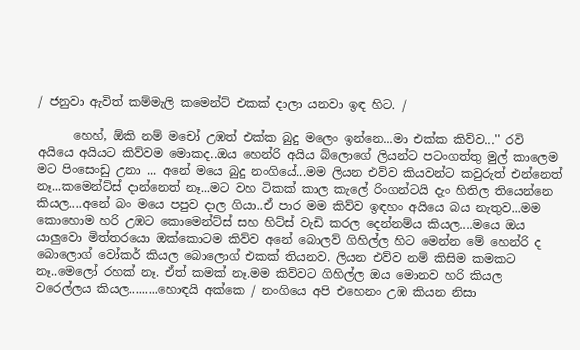/ ජනුවා ඇවිත් කම්මැලි කමෙන්ට් එකක් දාලා යනවා ඉඳ හිට. /

      හෙහ්, ඕකි නම් මචෝ උඹත් එක්ක බුදු මලෙං ඉන්නෙ...මා එක්ක කිව්ව...'' රවි අයියෙ අයියට කිව්වම මොකද..ඔය හෙන්රි අයිය බ්ලොගේ ලියන්ට පටංගත්තු මුල් කාලෙම මට පිංසෙංඩු උනා ... අනේ මයෙ බුදු නංගියේ...මම ලියන එව්ව කියවන්ට කවුරුත් එන්නෙත් නෑ...කමෙන්ට්ස් දාන්නෙත් නෑ...මට වහ ටිකක් කාල කැලේ රිංගන්ටයි දැං හිතිල තියෙන්නෙ කියල....අනේ බං මයෙ පපුව දාල ගියා..ඒ පාර මම කිව්ව ඉඳහං අයියෙ බය නැතුව...මම කොහොම හරි උඹට කොමෙන්ට්ස් සහ හිට්ස් වැඩි කරල දෙන්නම්ය කියල....මයෙ ඔය යාලුවො මිත්තරයො ඔක්කොටම කිව්ව අනේ බොලව් ගිහිල්ල හිට මෙන්න මේ හෙන්රි ද බොලොග් වෝකර් කියල බොලොග් එකක් තියනව. ලියන එව්ව නම් කිසිම කමකට නෑ..මෙලෝ රහක් නෑ. ඒත් කමක් නෑ.මම කිව්වට ගිහිල්ල ඔය මොනව හරි කියල වරෙල්ලය කියල.........හොඳයි අක්කෙ / නංගියෙ අපි එහෙනං උඹ කියන නිසා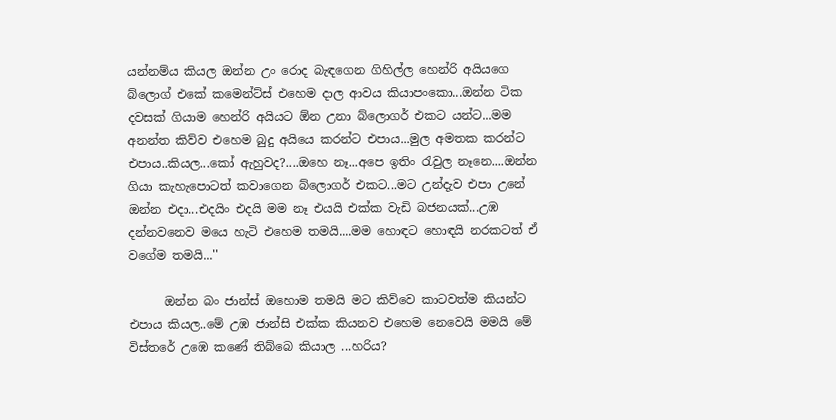යන්නම්ය කියල ඔන්න උං රොද බැඳගෙන ගිහිල්ල හෙන්රි අයියගෙ බ්ලොග් එකේ කමෙන්ට්ස් එහෙම දාල ආවය කියාපංකො...ඔන්න ටික දවසක් ගියාම හෙන්රි අයියට ඕන උනා බ්ලොගර් එකට යන්ට...මම අනන්ත කිව්ව එහෙම බුදු අයියෙ කරන්ට එපාය...මුල අමතක කරන්ට එපාය..කියල...කෝ ඇහුවද?....ඔහෙ නෑ...අපෙ ඉතිං රැවුල නෑනෙ....ඔන්න ගියා කැහැපොටත් කවාගෙන බ්ලොගර් එකට...මට උන්දැව එපා උනේ ඔන්න එදා...එදයිං එදයි මම නෑ එයයි එක්ක වැඩි බජනයක්...උඹ දන්නවනෙව මයෙ හැටි එහෙම තමයි....මම හොඳට හොඳයි නරකටත් ඒ වගේම තමයි...''

      ඔන්න බං ජාන්ස් ඔහොම තමයි මට කිව්වෙ කාටවත්ම කියන්ට එපාය කියල..මේ උඹ ජාන්සි එක්ක කියනව එහෙම නෙවෙයි මමයි මේ විස්තරේ උඹෙ කණේ තිබ්බෙ කියාල ...හරිය?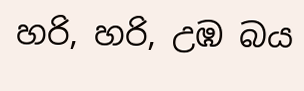හරි, හරි, උඹ බය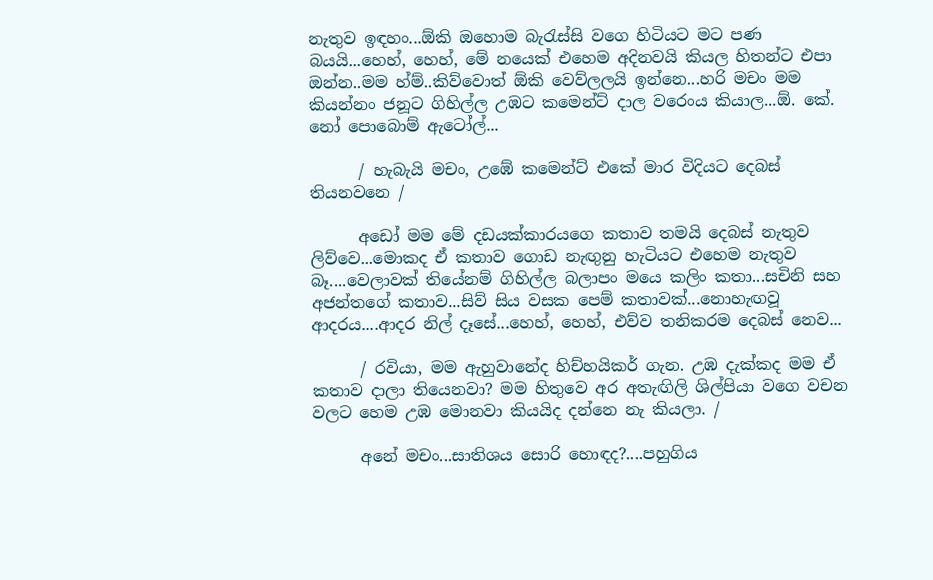නැතුව ඉඳහං...ඕකි ඔහොම බැරැස්සි වගෙ හිටියට මට පණ බයයි...හෙහ්, හෙහ්, මේ නයෙක් එහෙම අදිනවයි කියල හිතන්ට එපා ඔන්න..මම හ්ම්..කිව්වොත් ඕකි වෙව්ලලයි ඉන්නෙ...හරි මචං මම කියන්නං ජනූට ගිහිල්ල උඹට කමෙන්ට් දාල වරෙංය කියාල...ඕ. කේ. නෝ පොබොම් ඇටෝල්...

      / හැබැයි මචං, උඹේ කමෙන්ට් එකේ මාර විදියට දෙබස් තියනවනෙ /

      අඩෝ මම මේ දඩයක්කාරයගෙ කතාව තමයි දෙබස් නැතුව ලිව්වෙ...මොකද ඒ කතාව ගොඩ නැඟුනු හැටියට එහෙම නැතුව බෑ....වෙලාවක් තියේනම් ගිහිල්ල බලාපං මයෙ කලිං කතා...සචිනි සහ අජන්තගේ කතාව...සිව් සිය වසක පෙම් කතාවක්...නොහැඟවූ ආදරය....ආදර නිල් දෑසේ...හෙහ්, හෙහ්, එව්ව තනිකරම දෙබස් නෙව...

      / රවියා, මම ඇහුවානේද හිච්හයිකර් ගැන. උඹ දැක්කද මම ඒ කතාව දාලා තියෙනවා? මම හිතුවෙ අර අතැඟිලි ශිල්පියා වගෙ වචන වලට හෙම උඹ මොනවා කියයිද දන්නෙ නැ කියලා. /

      අනේ මචං...සාතිශය සොරි හොඳද?....පහුගිය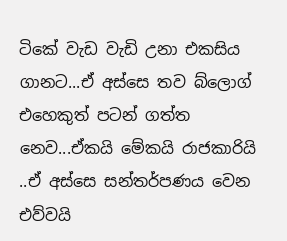ටිකේ වැඩ වැඩි උනා එකසිය ගානට...ඒ අස්සෙ තව බ්ලොග් එහෙකුත් පටන් ගත්ත නෙව...ඒකයි මේකයි රාජකාරියි ..ඒ අස්සෙ සන්තර්පණය වෙන එව්වයි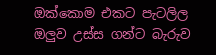ඔක්කොම එකට පැටලිල ඔලුව උස්ස ගන්ට බැරුව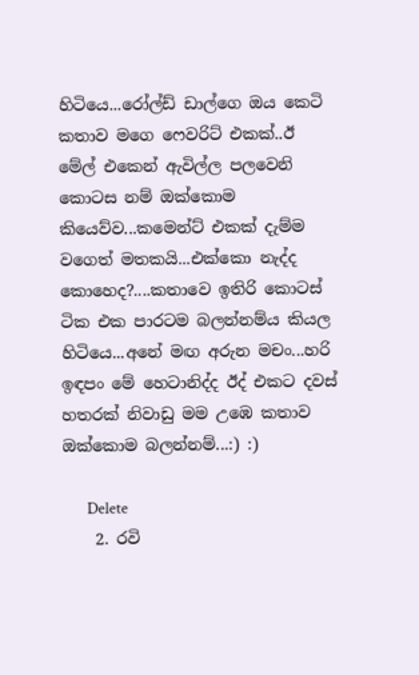හිටියෙ...රෝල්ඩ් ඩාල්ගෙ ඔය කෙටි කතාව මගෙ ෆෙවරිට් එකක්..ඊ මේල් එකෙන් ඇවිල්ල පලවෙනි කොටස නම් ඔක්කොම කියෙව්ව...කමෙන්ට් එකක් දැම්ම වගෙත් මතකයි...එක්කො නැද්ද කොහෙද?....කතාවෙ ඉතිරි කොටස් ටික එක පාරටම බලන්නම්ය කියල හිටියෙ...අනේ මඟ අරුන මචං...හරි ඉඳපං මේ හෙටානිද්ද ඊද් එකට දවස් හතරක් නිවාඩු මම උඹෙ කතාව ඔක්කොම බලන්නම්...:) :)

      Delete
    2. රවි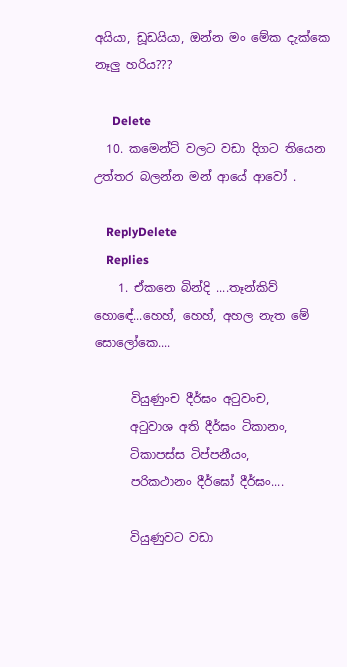අයියා, ඩූඩයියා, ඔන්න මං මේක දැක්කෙ නෑලු හරිය???

      Delete
  10. කමෙන්ට් වලට වඩා දිගට තියෙන උත්තර බලන්න මන් ආයේ ආවෝ .

    ReplyDelete
    Replies
    1. ඒකනෙ බින්දි ....තෑන්කිව් හොඳේ...හෙහ්, හෙහ්, අහල නැත මේ සොලෝකෙ....

      වියුණුංච දීර්ඝං අටුවංච,
      අටුවාශ අති දීර්ඝං ටිකානං,
      ටිකාපස්ස ටිප්පනීයං,
      පරිකථානං දීර්ඝෝ දීර්ඝං....

      වියුණුවට වඩා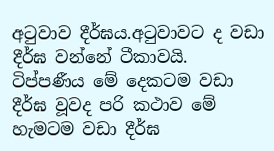අටුවාව දීර්ඝය.අටුවාවට ද වඩා දීර්ඝ වන්නේ ටීකාවයි. ටිප්පණීය මේ දෙකටම වඩා දීර්ඝ වූවද පරි කථාව මේ හැමටම වඩා දීර්ඝ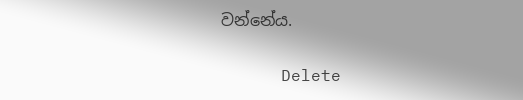වන්නේය.

      Delete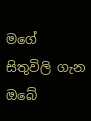මගේ සිතුවිලි ගැන ඔබේ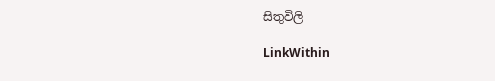සිතුවිලි

LinkWithin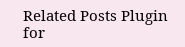Related Posts Plugin for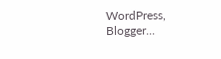WordPress, Blogger...